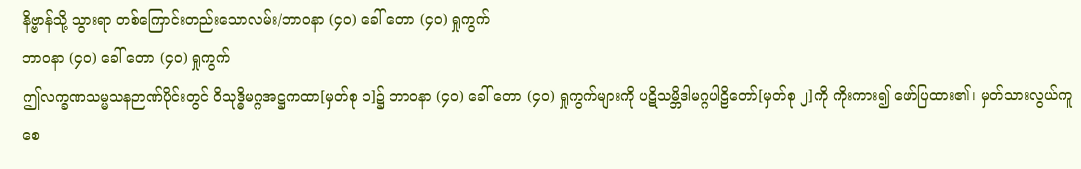နိဗ္ဗာန်သို့ သွားရာ တစ်ကြောင်းတည်းသောလမ်း/ဘာဝနာ (၄၀) ခေါ် တော (၄၀) ရှုကွက်
ဘာဝနာ (၄၀) ခေါ် တော (၄၀) ရှုကွက်
ဤလက္ခဏသမ္မသနဉာဏ်ပိုင်းတွင် ဝိသုဒ္ဓိမဂ္ဂအဋ္ဌကထာ[မှတ်စု ၁]၌ ဘာဝနာ (၄၀) ခေါ် တော (၄၀) ရှုကွက်များကို ပဋိသမ္ဘိဒါမဂ္ဂပါဠိတော်[မှတ်စု ၂]ကို ကိုးကား၍ ဖော်ပြထား၏၊ မှတ်သားလွယ်ကူစေ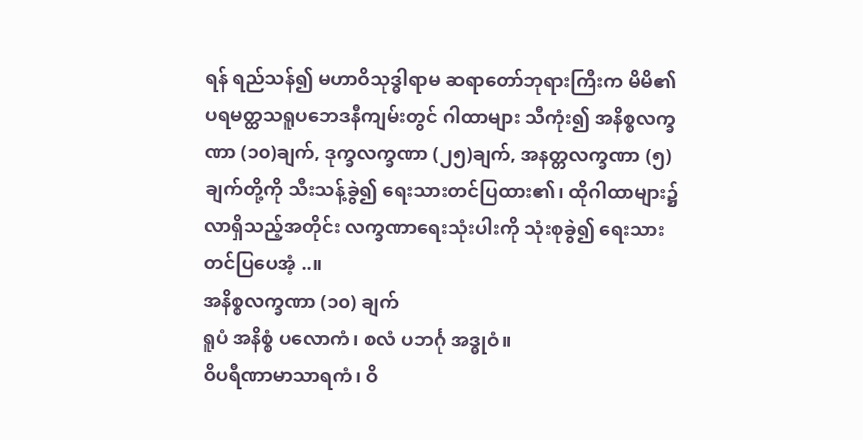ရန် ရည်သန်၍ မဟာဝိသုဒ္ဓါရာမ ဆရာတော်ဘုရားကြီးက မိမိ၏ ပရမတ္ထသရူပဘေဒနီကျမ်းတွင် ဂါထာများ သီကုံး၍ အနိစ္စလက္ခဏာ (၁၀)ချက်, ဒုက္ခလက္ခဏာ (၂၅)ချက်, အနတ္တလက္ခဏာ (၅)ချက်တို့ကို သီးသန့်ခွဲ၍ ရေးသားတင်ပြထား၏၊ ထိုဂါထာများ၌ လာရှိသည့်အတိုင်း လက္ခဏာရေးသုံးပါးကို သုံးစုခွဲ၍ ရေးသားတင်ပြပေအံ့ ..။
အနိစ္စလက္ခဏာ (၁၀) ချက်
ရူပံ အနိစ္စံ ပလောကံ၊ စလံ ပဘင်္ဂု အဒ္ဓုဝံ။
ဝိပရီဏာမာသာရကံ၊ ဝိ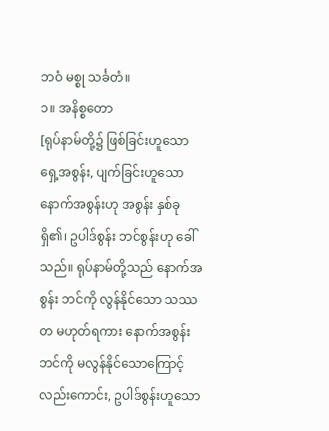ဘဝံ မစ္စု သင်္ခတံ။
၁။ အနိစ္စတော
[ရုပ်နာမ်တို့၌ ဖြစ်ခြင်းဟူသော ရှေ့အစွန်း, ပျက်ခြင်းဟူသော နောက်အစွန်းဟု အစွန်း နှစ်ခု ရှိ၏၊ ဥပါဒ်စွန်း ဘင်စွန်းဟု ခေါ်သည်။ ရုပ်နာမ်တို့သည် နောက်အစွန်း ဘင်ကို လွန်နိုင်သော သဿတ မဟုတ်ရကား နောက်အစွန်း ဘင်ကို မလွန်နိုင်သောကြောင့်လည်းကောင်း, ဥပါဒ်စွန်းဟူသော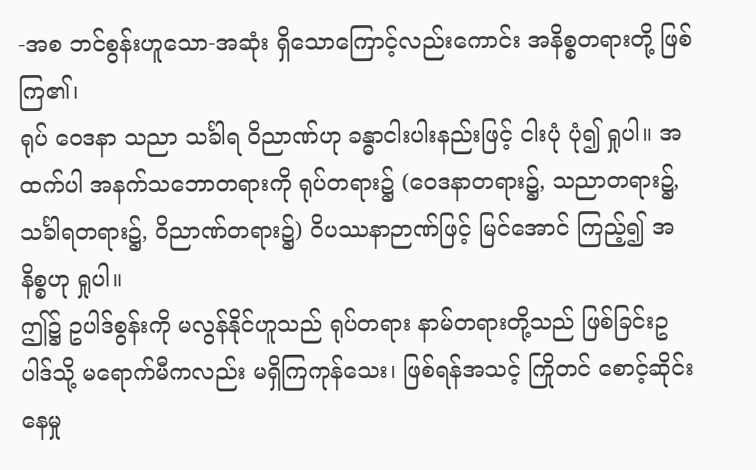-အစ ဘင်စွန်းဟူသော-အဆုံး ရှိသောကြောင့်လည်းကောင်း အနိစ္စတရားတို့ ဖြစ်ကြ၏၊
ရုပ် ဝေဒနာ သညာ သင်္ခါရ ဝိညာဏ်ဟု ခန္ဓာငါးပါးနည်းဖြင့် ငါးပုံ ပုံ၍ ရှုပါ။ အထက်ပါ အနက်သဘောတရားကို ရုပ်တရား၌ (ဝေဒနာတရား၌, သညာတရား၌, သင်္ခါရတရား၌, ဝိညာဏ်တရား၌) ဝိပဿနာဉာဏ်ဖြင့် မြင်အောင် ကြည့်၍ အနိစ္စဟု ရှုပါ။
ဤ၌ ဥပါဒ်စွန်းကို မလွန်နိုင်ဟူသည် ရုပ်တရား နာမ်တရားတို့သည် ဖြစ်ခြင်းဥပါဒ်သို့ မရောက်မီကလည်း မရှိကြကုန်သေး၊ ဖြစ်ရန်အသင့် ကြိုတင် စောင့်ဆိုင်းနေမှု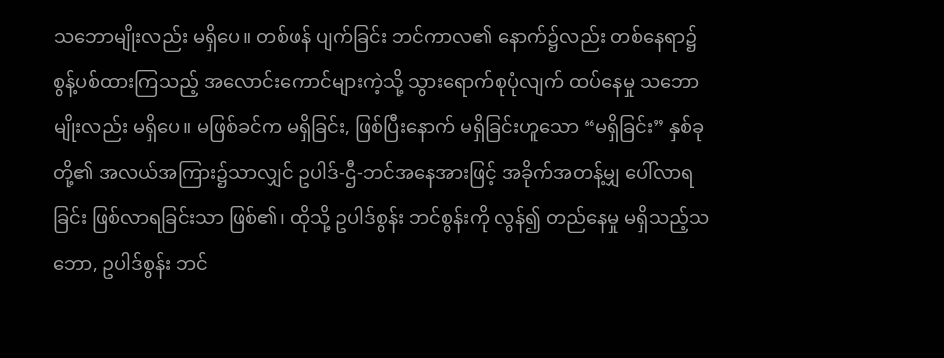သဘောမျိုးလည်း မရှိပေ။ တစ်ဖန် ပျက်ခြင်း ဘင်ကာလ၏ နောက်၌လည်း တစ်နေရာ၌ စွန့်ပစ်ထားကြသည့် အလောင်းကောင်များကဲ့သို့ သွားရောက်စုပုံလျက် ထပ်နေမှု သဘောမျိုးလည်း မရှိပေ။ မဖြစ်ခင်က မရှိခြင်း, ဖြစ်ပြီးနောက် မရှိခြင်းဟူသော “မရှိခြင်း” နှစ်ခုတို့၏ အလယ်အကြား၌သာလျှင် ဥပါဒ်-ဌီ-ဘင်အနေအားဖြင့် အခိုက်အတန့်မျှ ပေါ်လာရခြင်း ဖြစ်လာရခြင်းသာ ဖြစ်၏၊ ထိုသို့ ဥပါဒ်စွန်း ဘင်စွန်းကို လွန်၍ တည်နေမှု မရှိသည့်သဘော, ဥပါဒ်စွန်း ဘင်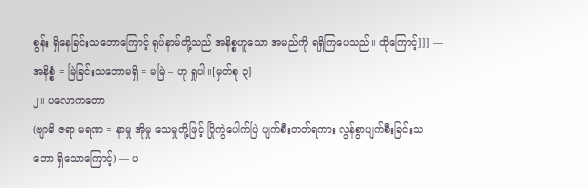စွန်း ရှိနေခြင်းသဘောကြောင့် ရုပ်နာမ်တို့သည် အနိစ္စဟူသော အမည်ကို ရရှိကြပေသည်။ ထိုကြောင့်]]] ––
အနိစ္စံ = မြဲခြင်းသဘောမရှိ = မမြဲ – ဟု ရှုပါ။[မှတ်စု ၃]
၂။ ပလောကတော
(ဗျာဓိ ဇရာ မရဏ = နာမှု အိုမှု သေမှုတို့ဖြင့် ပြိုကွဲပေါက်ပြဲ ပျက်စီးတတ်ရကား လွန်စွာပျက်စီးခြင်းသဘော ရှိသောကြောင့်) –– ပ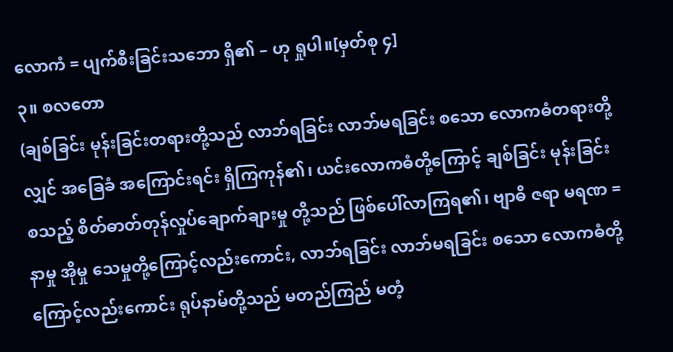လောကံ = ပျက်စီးခြင်းသဘော ရှိ၏ – ဟု ရှုပါ။[မှတ်စု ၄]
၃။ စလတော
(ချစ်ခြင်း မုန်းခြင်းတရားတို့သည် လာဘ်ရခြင်း လာဘ်မရခြင်း စသော လောကဓံတရားတို့လျှင် အခြေခံ အကြောင်းရင်း ရှိကြကုန်၏၊ ယင်းလောကဓံတို့ကြောင့် ချစ်ခြင်း မုန်းခြင်း စသည့် စိတ်ဓာတ်တုန်လှုပ်ချောက်ချားမှု တို့သည် ဖြစ်ပေါ်လာကြရ၏၊ ဗျာဓိ ဇရာ မရဏ = နာမှု အိုမှု သေမှုတို့ကြောင့်လည်းကောင်း, လာဘ်ရခြင်း လာဘ်မရခြင်း စသော လောကဓံတို့ကြောင့်လည်းကောင်း ရုပ်နာမ်တို့သည် မတည်ကြည် မတံ့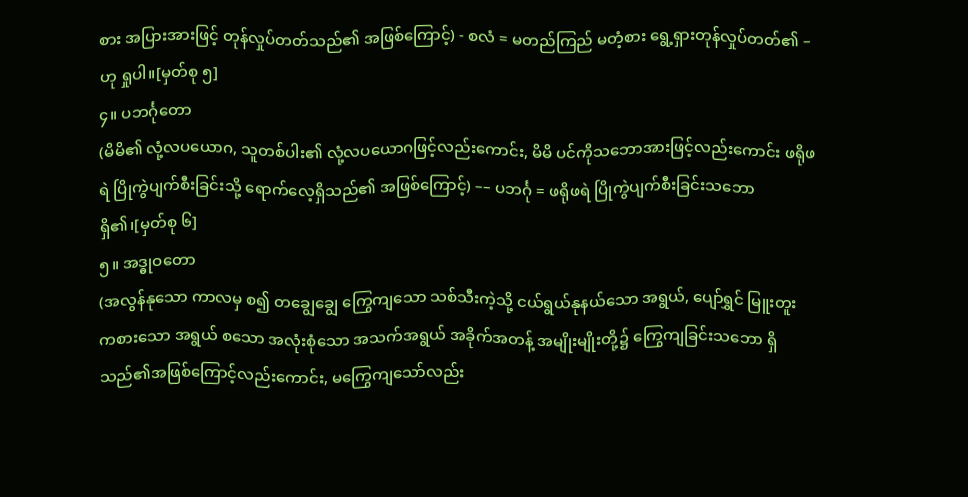စား အပြားအားဖြင့် တုန်လှုပ်တတ်သည်၏ အဖြစ်ကြောင့်) - စလံ = မတည်ကြည် မတံ့စား ရွေ့ရှားတုန်လှုပ်တတ်၏ – ဟု ရှုပါ။[မှတ်စု ၅]
၄။ ပဘင်္ဂုတော
(မိမိ၏ လုံ့လပယောဂ, သူတစ်ပါး၏ လုံ့လပယောဂဖြင့်လည်းကောင်း, မိမိ ပင်ကိုသဘောအားဖြင့်လည်းကောင်း ဖရိုဖရဲ ပြိုကွဲပျက်စီးခြင်းသို့ ရောက်လေ့ရှိသည်၏ အဖြစ်ကြောင့်) –– ပဘင်္ဂု = ဖရိုဖရဲ ပြိုကွဲပျက်စီးခြင်းသဘော ရှိ၏၊[မှတ်စု ၆]
၅။ အဒ္ဓုဝတော
(အလွန်နုသော ကာလမှ စ၍ တချွေချွေ ကြွေကျသော သစ်သီးကဲ့သို့ ငယ်ရွယ်နုနယ်သော အရွယ်, ပျော်ရွှင် မြူးတူး ကစားသော အရွယ် စသော အလုံးစုံသော အသက်အရွယ် အခိုက်အတန့် အမျိုးမျိုးတို့၌ ကြွေကျခြင်းသဘော ရှိသည်၏အဖြစ်ကြောင့်လည်းကောင်း, မကြွေကျသော်လည်း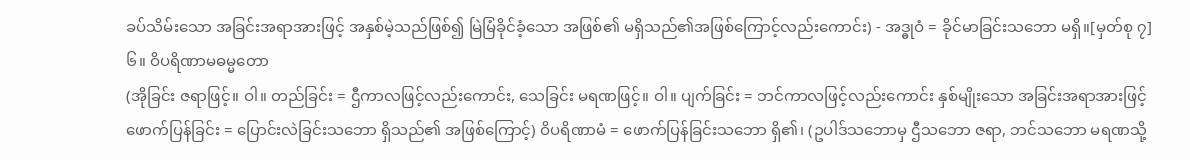ခပ်သိမ်းသော အခြင်းအရာအားဖြင့် အနှစ်မဲ့သည်ဖြစ်၍ မြဲမြံခိုင်ခံ့သော အဖြစ်၏ မရှိသည်၏အဖြစ်ကြောင့်လည်းကောင်း) - အဒ္ဓုဝံ = ခိုင်မာခြင်းသဘော မရှိ။[မှတ်စု ၇]
၆။ ဝိပရိဏာမဓမ္မတော
(အိုခြင်း ဇရာဖြင့်။ ဝါ။ တည်ခြင်း = ဌီကာလဖြင့်လည်းကောင်း, သေခြင်း မရဏဖြင့်။ ဝါ။ ပျက်ခြင်း = ဘင်ကာလဖြင့်လည်းကောင်း နှစ်မျိုးသော အခြင်းအရာအားဖြင့် ဖောက်ပြန်ခြင်း = ပြောင်းလဲခြင်းသဘော ရှိသည်၏ အဖြစ်ကြောင့်) ဝိပရိဏာမံ = ဖောက်ပြန်ခြင်းသဘော ရှိ၏၊ (ဥပါဒ်သဘောမှ ဌီသဘော ဇရာ, ဘင်သဘော မရဏသို့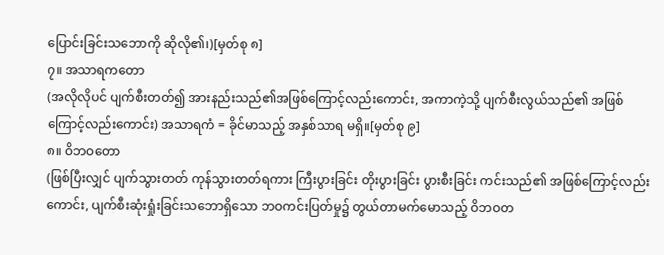ပြောင်းခြင်းသဘောကို ဆိုလို၏၊)[မှတ်စု ၈]
၇။ အသာရကတော
(အလိုလိုပင် ပျက်စီးတတ်၍ အားနည်းသည်၏အဖြစ်ကြောင့်လည်းကောင်း, အကာကဲ့သို့ ပျက်စီးလွယ်သည်၏ အဖြစ်ကြောင့်လည်းကောင်း) အသာရကံ = ခိုင်မာသည့် အနှစ်သာရ မရှိ။[မှတ်စု ၉]
၈။ ဝိဘဝတော
(ဖြစ်ပြီးလျှင် ပျက်သွားတတ် ကုန်သွားတတ်ရကား ကြီးပွားခြင်း တိုးပွားခြင်း ပွားစီးခြင်း ကင်းသည်၏ အဖြစ်ကြောင့်လည်းကောင်း, ပျက်စီးဆုံးရှုံးခြင်းသဘောရှိသော ဘဝကင်းပြတ်မှု၌ တွယ်တာမက်မောသည့် ဝိဘဝတ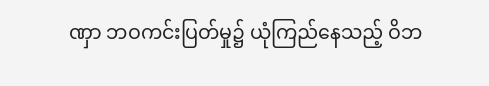ဏှာ ဘဝကင်းပြတ်မှု၌ ယုံကြည်နေသည့် ဝိဘ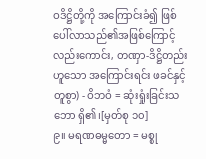ဝဒိဋ္ဌိတို့ကို အကြောင်းခံ၍ ဖြစ်ပေါ်လာသည်၏အဖြစ်ကြောင့်လည်းကောင်း, တဏှာ-ဒိဋ္ဌိတည်းဟူသော အကြောင်းရင်း ဖခင်နှင့် တူစွာ) - ဝိဘဝံ = ဆုံးရှုံးခြင်းသဘော ရှိ၏၊[မှတ်စု ၁၀]
၉။ မရဏဓမ္မတော = မစ္စု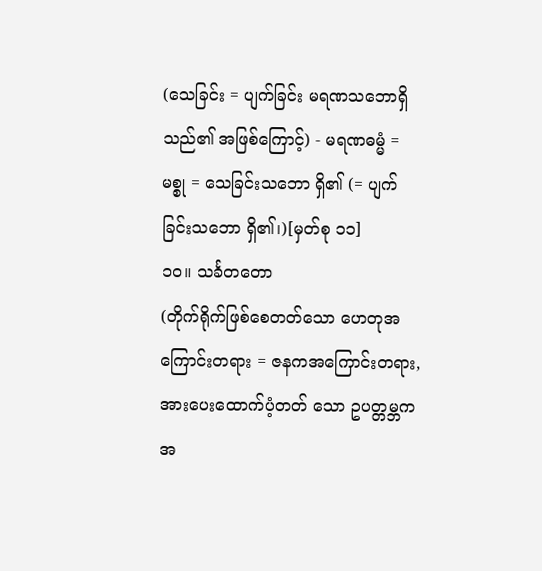(သေခြင်း = ပျက်ခြင်း မရဏသဘောရှိသည်၏ အဖြစ်ကြောင့်) - မရဏဓမ္မံ = မစ္စု = သေခြင်းသဘော ရှိ၏ (= ပျက်ခြင်းသဘော ရှိ၏၊)[မှတ်စု ၁၁]
၁၀။ သင်္ခတတော
(တိုက်ရိုက်ဖြစ်စေတတ်သော ဟေတုအကြောင်းတရား = ဇနကအကြောင်းတရား, အားပေးထောက်ပံ့တတ် သော ဥပတ္တမ္ဘကအ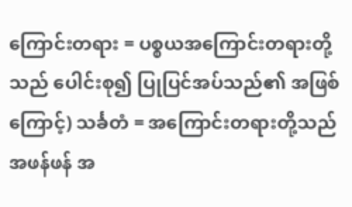ကြောင်းတရား = ပစ္စယအကြောင်းတရားတို့သည် ပေါင်းစု၍ ပြုပြင်အပ်သည်၏ အဖြစ်ကြောင့်) သင်္ခတံ = အကြောင်းတရားတို့သည် အဖန်ဖန် အ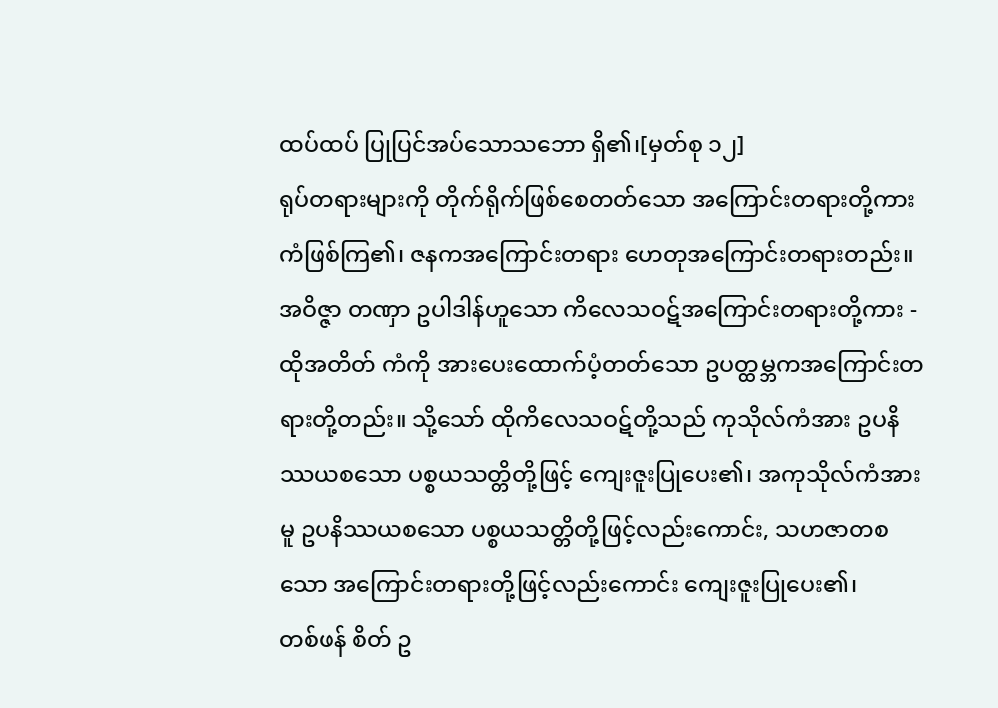ထပ်ထပ် ပြုပြင်အပ်သောသဘော ရှိ၏၊[မှတ်စု ၁၂]
ရုပ်တရားများကို တိုက်ရိုက်ဖြစ်စေတတ်သော အကြောင်းတရားတို့ကား ကံဖြစ်ကြ၏၊ ဇနကအကြောင်းတရား ဟေတုအကြောင်းတရားတည်း။ အဝိဇ္ဇာ တဏှာ ဥပါဒါန်ဟူသော ကိလေသဝဋ်အကြောင်းတရားတို့ကား - ထိုအတိတ် ကံကို အားပေးထောက်ပံ့တတ်သော ဥပတ္ထမ္ဘကအကြောင်းတရားတို့တည်း။ သို့သော် ထိုကိလေသဝဋ်တို့သည် ကုသိုလ်ကံအား ဥပနိဿယစသော ပစ္စယသတ္တိတို့ဖြင့် ကျေးဇူးပြုပေး၏၊ အကုသိုလ်ကံအားမူ ဥပနိဿယစသော ပစ္စယသတ္တိတို့ဖြင့်လည်းကောင်း, သဟဇာတစသော အကြောင်းတရားတို့ဖြင့်လည်းကောင်း ကျေးဇူးပြုပေး၏၊
တစ်ဖန် စိတ် ဥ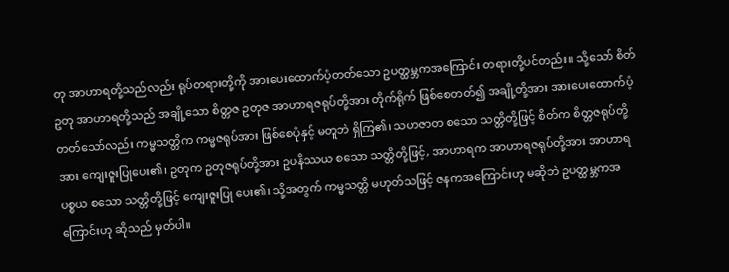တု အာဟာရတို့သည်လည်း ရုပ်တရားတို့ကို အားပေးထောက်ပံ့တတ်သော ဥပတ္ထမ္ဘကအကြောင်း တရားတို့ပင်တည်း။ သို့သော် စိတ် ဥတု အာဟာရတို့သည် အချို့သော စိတ္တဇ ဥတုဇ အာဟာရဇရုပ်တို့အား တိုက်ရိုက် ဖြစ်စေတတ်၍ အချို့တို့အား အားပေးထောက်ပံ့တတ်သော်လည်း ကမ္မသတ္တိက ကမ္မဇရုပ်အား ဖြစ်စေပုံနှင့် မတူဘဲ ရှိကြ၏၊ သဟဇာတ စသော သတ္တိတို့ဖြင့် စိတ်က စိတ္တဇရုပ်တို့အား ကျေးဇူးပြုပေး၏၊ ဥတုက ဥတုဇရုပ်တို့အား ဥပနိဿယ စသော သတ္တိတို့ဖြင့်, အာဟာရက အာဟာရဇရုပ်တို့အား အာဟာရပစ္စယ စသော သတ္တိတို့ဖြင့် ကျေးဇူးပြု ပေး၏၊ သို့အတွက် ကမ္မသတ္တိ မဟုတ်သဖြင့် ဇနကအကြောင်းဟု မဆိုဘဲ ဥပတ္ထမ္ဘကအကြောင်းဟု ဆိုသည် မှတ်ပါ။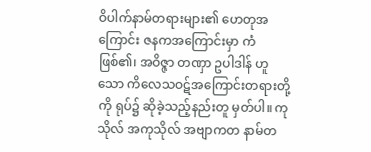ဝိပါက်နာမ်တရားများ၏ ဟေတုအကြောင်း ဇနကအကြောင်းမှာ ကံဖြစ်၏၊ အဝိဇ္ဇာ တဏှာ ဥပါဒါန် ဟူသော ကိလေသဝဋ်အကြောင်းတရားတို့ကို ရုပ်၌ ဆိုခဲ့သည့်နည်းတူ မှတ်ပါ။ ကုသိုလ် အကုသိုလ် အဗျာကတ နာမ်တ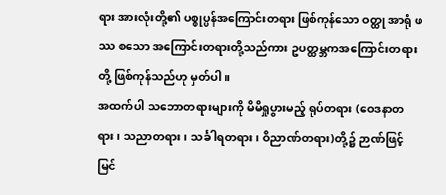ရား အားလုံးတို့၏ ပစ္စုပ္ပန်အကြောင်းတရား ဖြစ်ကုန်သော ဝတ္ထု အာရုံ ဖဿ စသော အကြောင်းတရားတို့သည်ကား ဥပတ္ထမ္ဘကအကြောင်းတရားတို့ ဖြစ်ကုန်သည်ဟု မှတ်ပါ။
အထက်ပါ သဘောတရားများကို မိမိရှုပွားမည့် ရုပ်တရား (ဝေဒနာတရား၊ သညာတရား၊ သင်္ခါရတရား၊ ဝိညာဏ်တရား)တို့၌ ဉာဏ်ဖြင့် မြင်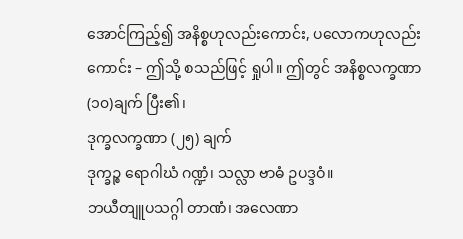အောင်ကြည့်၍ အနိစ္စဟုလည်းကောင်း, ပလောကဟုလည်းကောင်း – ဤသို့ စသည်ဖြင့် ရှုပါ။ ဤတွင် အနိစ္စလက္ခဏာ (၁၀)ချက် ပြီး၏၊
ဒုက္ခလက္ခဏာ (၂၅) ချက်
ဒုက္ခဉ္စ ရောဂါဃံ ဂဏ္ဍံ၊ သလ္လာ ဗာဓံ ဥပဒ္ဒဝံ။
ဘယီတျူပသဂ္ဂါ တာဏံ၊ အလေဏာ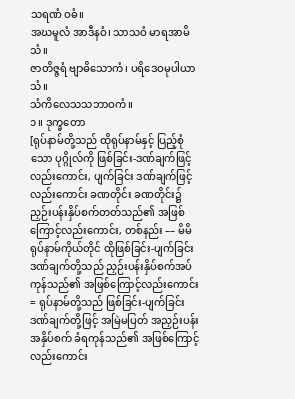သရဏံ ဝဓံ။
အဃမူလံ အာဒီနဝံ၊ သာသဝံ မာရအာမိသံ။
ဇာတိဇ္ဇရံ ဗျာဓိသောကံ၊ ပရိဒေဝမုပါယာသံ။
သံကိလေသသဘာဝကံ။
၁။ ဒုက္ခတော
[ရုပ်နာမ်တို့သည် ထိုရုပ်နာမ်နှင့် ပြည့်စုံသော ပုဂ္ဂိုလ်ကို ဖြစ်ခြင်း-ဒဏ်ချက်ဖြင့်လည်းကောင်း, ပျက်ခြင်း ဒဏ်ချက်ဖြင့်လည်းကောင်း ခဏတိုင်း ခဏတိုင်း၌ ညှဉ်းပန်းနှိပ်စက်တတ်သည်၏ အဖြစ်ကြောင့်လည်းကောင်း, တစ်နည်း –– မိမိရုပ်နာမ်ကိုယ်တိုင် ထိုဖြစ်ခြင်း-ပျက်ခြင်း ဒဏ်ချက်တို့သည် ညှဉ်းပန်းနှိပ်စက်အပ်ကုန်သည်၏ အဖြစ်ကြောင့်လည်းကောင်း = ရုပ်နာမ်တို့သည် ဖြစ်ခြင်း-ပျက်ခြင်း ဒဏ်ချက်တို့ဖြင့် အမြဲမပြတ် အညှဉ်းပန်း အနှိပ်စက် ခံရကုန်သည်၏ အဖြစ်ကြောင့်လည်းကောင်း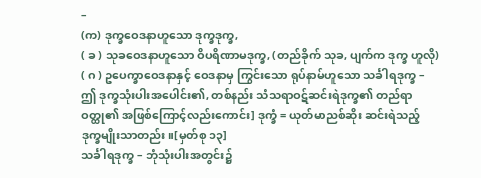–
(က) ဒုက္ခဝေဒနာဟူသော ဒုက္ခဒုက္ခ,
( ခ ) သုခဝေဒနာဟူသော ဝိပရိဏာမဒုက္ခ, (တည်ခိုက် သုခ, ပျက်က ဒုက္ခ ဟူလို)
( ဂ ) ဥပေက္ခာဝေဒနာနှင့် ဝေဒနာမှ ကြွင်းသော ရုပ်နာမ်ဟူသော သင်္ခါရဒုက္ခ –
ဤ ဒုက္ခသုံးပါးအပေါင်း၏, တစ်နည်း သံသရာဝဋ်ဆင်းရဲဒုက္ခ၏ တည်ရာ ဝတ္ထု၏ အဖြစ်ကြောင့်လည်းကောင်း] ဒုက္ခံ = ယုတ်မာညစ်ဆိုး ဆင်းရဲသည့် ဒုက္ခမျိုးသာတည်း။[မှတ်စု ၁၃]
သင်္ခါရဒုက္ခ – ဘုံသုံးပါးအတွင်း၌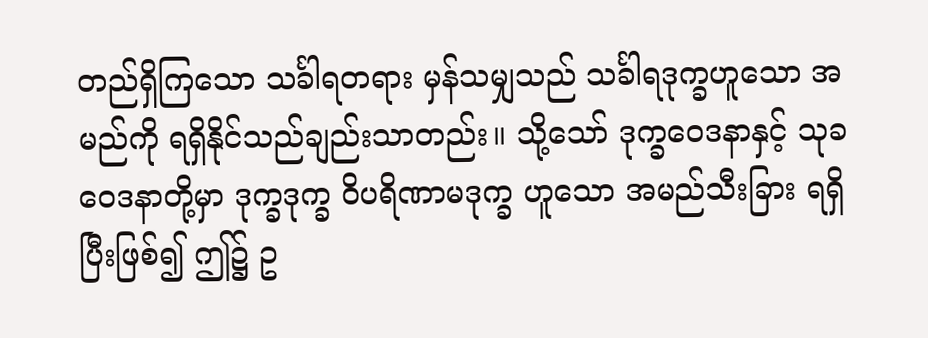တည်ရှိကြသော သင်္ခါရတရား မှန်သမျှသည် သင်္ခါရဒုက္ခဟူသော အမည်ကို ရရှိနိုင်သည်ချည်းသာတည်း။ သို့သော် ဒုက္ခဝေဒနာနှင့် သုခဝေဒနာတို့မှာ ဒုက္ခဒုက္ခ ဝိပရိဏာမဒုက္ခ ဟူသော အမည်သီးခြား ရရှိပြီးဖြစ်၍ ဤ၌ ဥ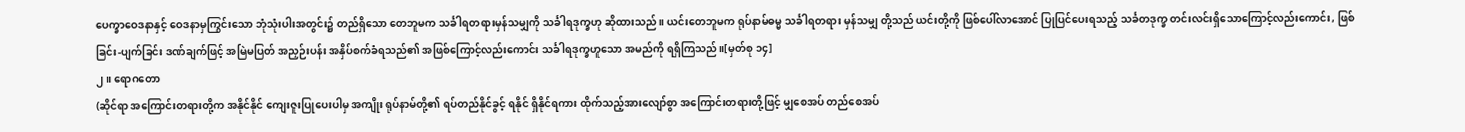ပေက္ခာဝေဒနာနှင့် ဝေဒနာမှကြွင်းသော ဘုံသုံးပါးအတွင်း၌ တည်ရှိသော တေဘူမက သင်္ခါရတရားမှန်သမျှကို သင်္ခါရဒုက္ခဟု ဆိုထားသည်။ ယင်းတေဘူမက ရုပ်နာမ်ဓမ္မ သင်္ခါရတရား မှန်သမျှ တို့သည် ယင်းတို့ကို ဖြစ်ပေါ်လာအောင် ပြုပြင်ပေးရသည့် သင်္ခတဒုက္ခ တင်းလင်းရှိသောကြောင့်လည်းကောင်း, ဖြစ်ခြင်း-ပျက်ခြင်း ဒဏ်ချက်ဖြင့် အမြဲမပြတ် အညှဉ်းပန်း အနှိပ်စက်ခံရသည်၏ အဖြစ်ကြောင့်လည်းကောင်း သင်္ခါရဒုက္ခဟူသော အမည်ကို ရရှိကြသည်။[မှတ်စု ၁၄]
၂။ ရောဂတော
(ဆိုင်ရာ အကြောင်းတရားတို့က အနိုင်နိုင် ကျေးဇူးပြုပေးပါမှ အကျိုး ရုပ်နာမ်တို့၏ ရပ်တည်နိုင်ခွင့် ရနိုင် ရှိနိုင်ရကား ထိုက်သည့်အားလျော်စွာ အကြောင်းတရားတို့ဖြင့် မျှစေအပ် တည်စေအပ်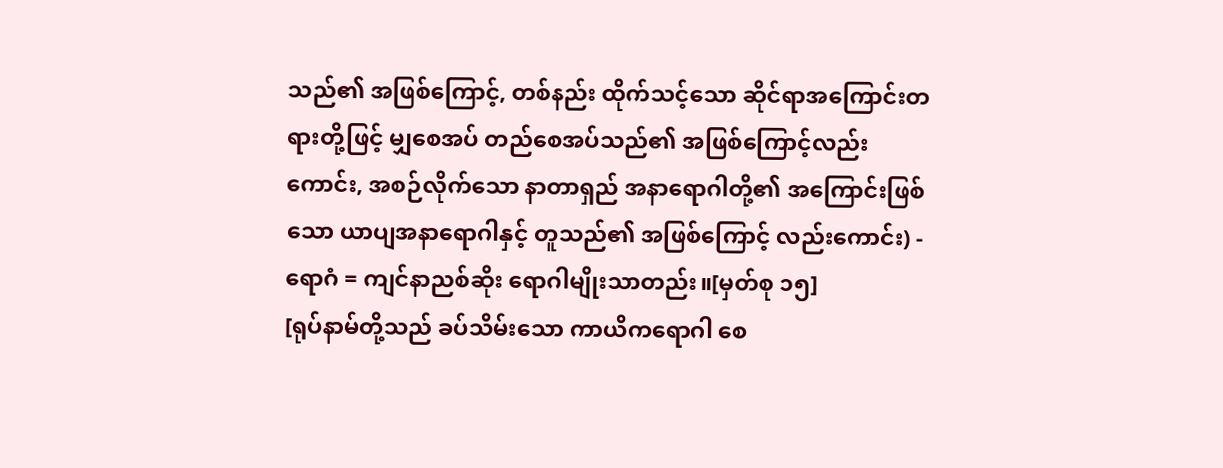သည်၏ အဖြစ်ကြောင့်, တစ်နည်း ထိုက်သင့်သော ဆိုင်ရာအကြောင်းတရားတို့ဖြင့် မျှစေအပ် တည်စေအပ်သည်၏ အဖြစ်ကြောင့်လည်းကောင်း, အစဉ်လိုက်သော နာတာရှည် အနာရောဂါတို့၏ အကြောင်းဖြစ်သော ယာပျအနာရောဂါနှင့် တူသည်၏ အဖြစ်ကြောင့် လည်းကောင်း) - ရောဂံ = ကျင်နာညစ်ဆိုး ရောဂါမျိုးသာတည်း။[မှတ်စု ၁၅]
[ရုပ်နာမ်တို့သည် ခပ်သိမ်းသော ကာယိကရောဂါ စေ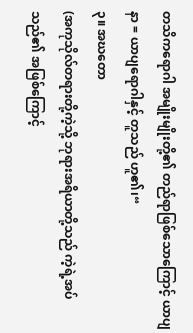တသိကရောဂါ အမျိုးမျိုးတို့၏ တည်ရာဖြစ်သောကြောင့် ယာပျနာ = ယာပျရောဂါနှင့် တူသည် ဟူ၏၊“
၃။ အဃတော
(အကုသိုလ်တရားတို့ကဲ့သို့ ဘုရားအရိယာတို့သည် ကဲ့ရဲ့အပ်သည်၏ အဖြစ်ကြောင့်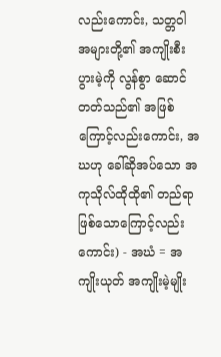လည်းကောင်း, သတ္တဝါ အများတို့၏ အကျိုးစီးပွားမဲ့ကို လွန်စွာ ဆောင်တတ်သည်၏ အဖြစ်ကြောင့်လည်းကောင်း, အဃဟု ခေါ်ဆိုအပ်သော အကုသိုလ်ထိုထို၏ တည်ရာဖြစ်သောကြောင့်လည်းကောင်း) - အဃံ = အကျိုးယုတ် အကျိုးမဲ့မျိုး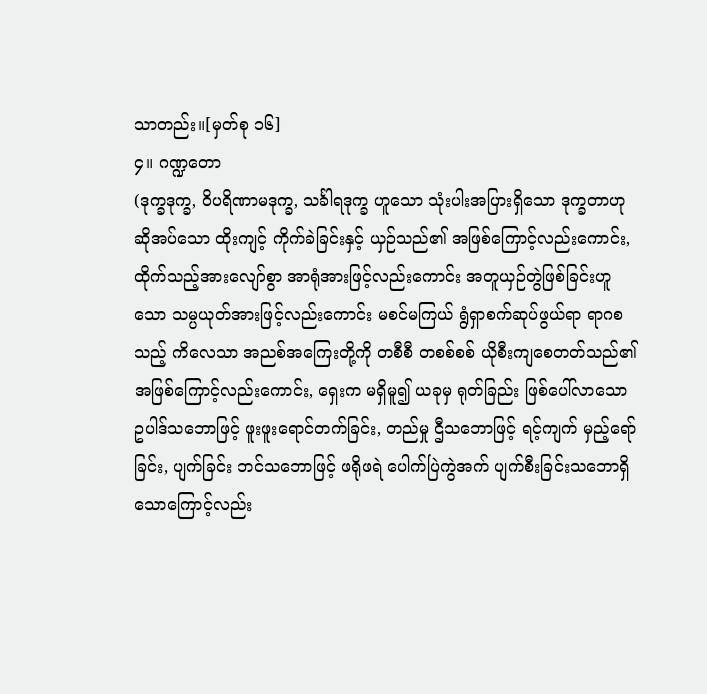သာတည်း။[မှတ်စု ၁၆]
၄။ ဂဏ္ဍတော
(ဒုက္ခဒုက္ခ, ဝိပရိဏာမဒုက္ခ, သင်္ခါရဒုက္ခ ဟူသော သုံးပါးအပြားရှိသော ဒုက္ခတာဟု ဆိုအပ်သော ထိုးကျင့် ကိုက်ခဲခြင်းနှင့် ယှဉ်သည်၏ အဖြစ်ကြောင့်လည်းကောင်း, ထိုက်သည့်အားလျော်စွာ အာရုံအားဖြင့်လည်းကောင်း အတူယှဉ်တွဲဖြစ်ခြင်းဟူသော သမ္ပယုတ်အားဖြင့်လည်းကောင်း မစင်မကြယ် ရွံရှာစက်ဆုပ်ဖွယ်ရာ ရာဂစသည့် ကိလေသာ အညစ်အကြေးတို့ကို တစီစီ တစစ်စစ် ယိုစီးကျစေတတ်သည်၏ အဖြစ်ကြောင့်လည်းကောင်း, ရှေးက မရှိမူ၍ ယခုမှ ရုတ်ခြည်း ဖြစ်ပေါ်လာသော ဥပါဒ်သဘောဖြင့် ဖူးဖူးရောင်တက်ခြင်း, တည်မှု ဌီသဘောဖြင့် ရင့်ကျက် မှည့်ရော်ခြင်း, ပျက်ခြင်း ဘင်သဘောဖြင့် ဖရိုဖရဲ ပေါက်ပြဲကွဲအက် ပျက်စီးခြင်းသဘောရှိသောကြောင့်လည်း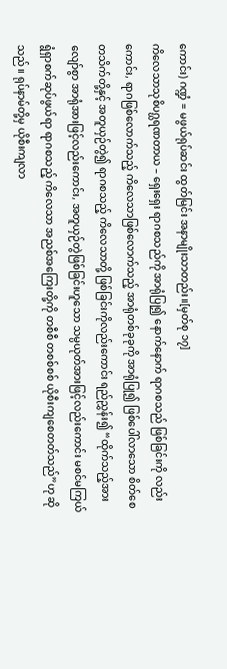ကောင်း) ဂဏ္ဍံ = မဖွယ်ရုပ်ဆင်း ထွတ်မြင်း အနာမျိုးသာတည်း။[မှတ်စု ၁၇]
ကိလေသာသုစိပဂ္ဃရဏတာယ – ရှေးရှေး ရာဂစသည်ကို အာရုံပြု၍ နောက်နောက် ရာဂစသည် ဖြစ်ခြင်းကို လည်းကောင်း, ရာဂဖြစ်လောက်သည့် ကိလေသာဖြစ်လောက်သည့် အာရုံတစ်ခုခုကို အာရုံပြု၍ ဖြစ်ပေါ်လာသော စိတ်စေတသိက်တို့နှင့် အတူယှဉ်တွဲ၍ ရာဂစသည့် ကိလေသာတို့ ဖြစ်ခြင်းကိုလည်းကောင်း ရည်ညွှန်း၍ “ထိုက်သည့်အားလျော်စွာ အာရုံအားဖြင့်လည်းကောင်း, အတူယှဉ်တွဲဖြစ်ခြင်းဟူသော သမ္ပယုတ်အားဖြင့်လည်းကောင်း မစင်မကြယ် ရွံရှာစက်ဆုပ်ဖွယ်ရာ ရာဂစသည့် ကိလေသာ အညစ်အကြေးတို့ကို တစီစီ တစစ်စစ် ယိုစီးကျစေတတ်သည်”ဟု ဆိုသည်။ ရုပ်နာမ်တို့မှ ယိုစီးကျလာ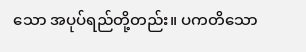သော အပုပ်ရည်တို့တည်း။ ပကတိသော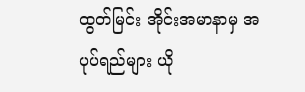ထွတ်မြင်း အိုင်းအမာနာမှ အပုပ်ရည်များ ယို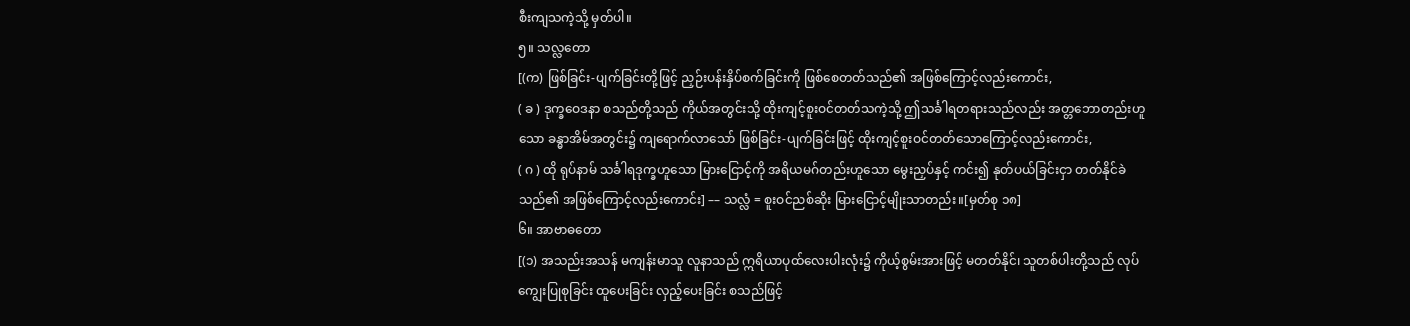စီးကျသကဲ့သို့ မှတ်ပါ။
၅။ သလ္လတော
[(က) ဖြစ်ခြင်း-ပျက်ခြင်းတို့ဖြင့် ညှဉ်းပန်းနှိပ်စက်ခြင်းကို ဖြစ်စေတတ်သည်၏ အဖြစ်ကြောင့်လည်းကောင်း,
( ခ ) ဒုက္ခဝေဒနာ စသည်တို့သည် ကိုယ်အတွင်းသို့ ထိုးကျင့်စူးဝင်တတ်သကဲ့သို့ ဤသင်္ခါရတရားသည်လည်း အတ္တဘောတည်းဟူသော ခန္ဓာအိမ်အတွင်း၌ ကျရောက်လာသော် ဖြစ်ခြင်း-ပျက်ခြင်းဖြင့် ထိုးကျင့်စူးဝင်တတ်သောကြောင့်လည်းကောင်း,
( ဂ ) ထို ရုပ်နာမ် သင်္ခါရဒုက္ခဟူသော မြားငြောင့်ကို အရိယမဂ်တည်းဟူသော မွေးညှပ်နှင့် ကင်း၍ နုတ်ပယ်ခြင်းငှာ တတ်နိုင်ခဲသည်၏ အဖြစ်ကြောင့်လည်းကောင်း] –– သလ္လံ = စူးဝင်ညစ်ဆိုး မြားငြောင့်မျိုးသာတည်း။[မှတ်စု ၁၈]
၆။ အာဗာဓတော
[(၁) အသည်းအသန် မကျန်းမာသူ လူနာသည် ဣရိယာပုထ်လေးပါးလုံး၌ ကိုယ့်စွမ်းအားဖြင့် မတတ်နိုင်၊ သူတစ်ပါးတို့သည် လုပ်ကျွေးပြုစုခြင်း ထူပေးခြင်း လှည့်ပေးခြင်း စသည်ဖြင့်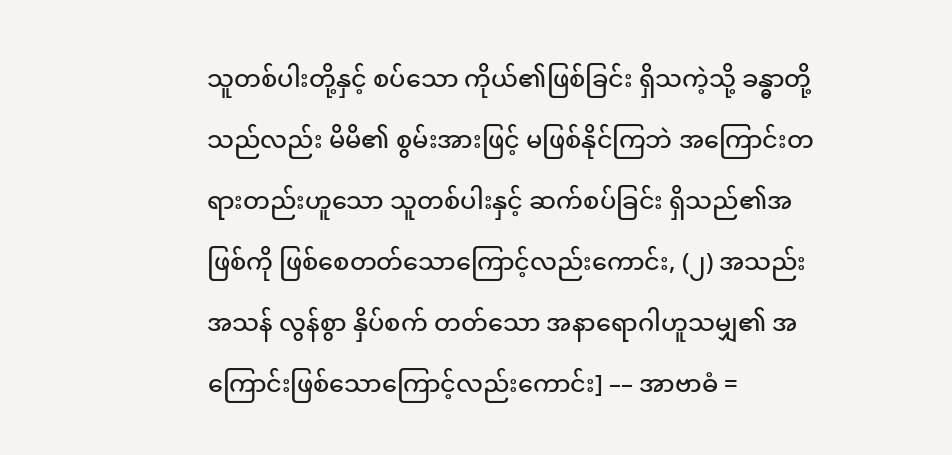သူတစ်ပါးတို့နှင့် စပ်သော ကိုယ်၏ဖြစ်ခြင်း ရှိသကဲ့သို့ ခန္ဓာတို့သည်လည်း မိမိ၏ စွမ်းအားဖြင့် မဖြစ်နိုင်ကြဘဲ အကြောင်းတရားတည်းဟူသော သူတစ်ပါးနှင့် ဆက်စပ်ခြင်း ရှိသည်၏အဖြစ်ကို ဖြစ်စေတတ်သောကြောင့်လည်းကောင်း, (၂) အသည်းအသန် လွန်စွာ နှိပ်စက် တတ်သော အနာရောဂါဟူသမျှ၏ အကြောင်းဖြစ်သောကြောင့်လည်းကောင်း] –– အာဗာဓံ =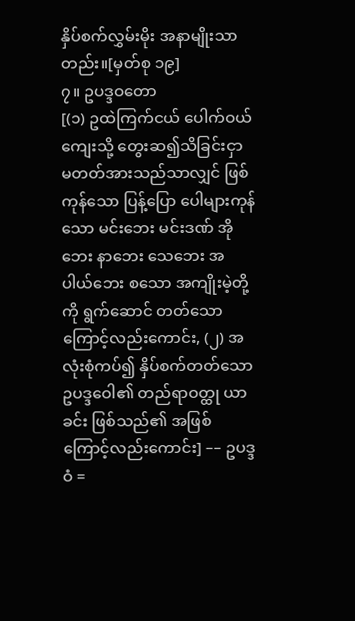နှိပ်စက်လွှမ်းမိုး အနာမျိုးသာတည်း။[မှတ်စု ၁၉]
၇။ ဥပဒ္ဒဝတော
[(၁) ဥထဲကြက်ငယ် ပေါက်ဝယ်ကျေးသို့ တွေးဆ၍သိခြင်းငှာ မတတ်အားသည်သာလျှင် ဖြစ်ကုန်သော ပြန့်ပြော ပေါများကုန်သော မင်းဘေး မင်းဒဏ် အိုဘေး နာဘေး သေဘေး အပါယ်ဘေး စသော အကျိုးမဲ့တို့ကို ရွက်ဆောင် တတ်သောကြောင့်လည်းကောင်း, (၂) အလုံးစုံကပ်၍ နှိပ်စက်တတ်သော ဥပဒ္ဒဝေါ၏ တည်ရာဝတ္ထု ယာခင်း ဖြစ်သည်၏ အဖြစ်ကြောင့်လည်းကောင်း] –– ဥပဒ္ဒဝံ =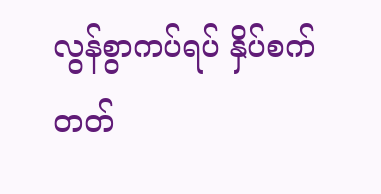လွန်စွာကပ်ရပ် နှိပ်စက်တတ်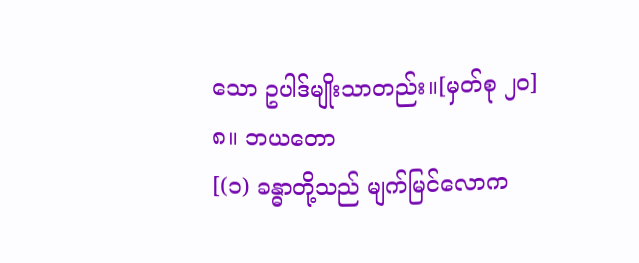သော ဥပါဒ်မျိုးသာတည်း။[မှတ်စု ၂၀]
၈။ ဘယတော
[(၁) ခန္ဓာတို့သည် မျက်မြင်လောက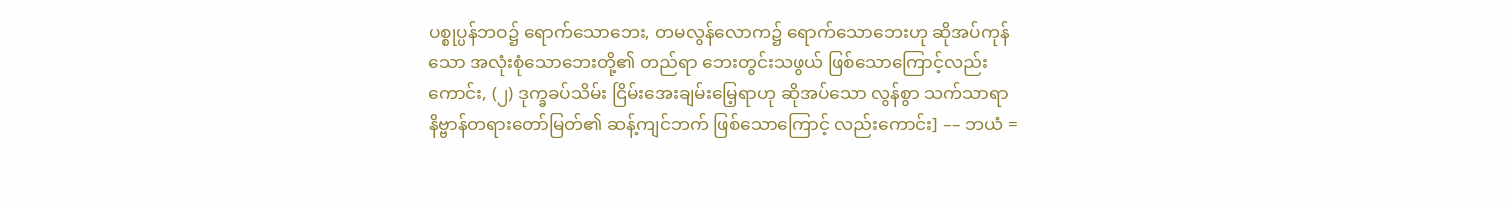ပစ္စုပ္ပန်ဘဝ၌ ရောက်သောဘေး, တမလွန်လောက၌ ရောက်သောဘေးဟု ဆိုအပ်ကုန်သော အလုံးစုံသောဘေးတို့၏ တည်ရာ ဘေးတွင်းသဖွယ် ဖြစ်သောကြောင့်လည်းကောင်း, (၂) ဒုက္ခခပ်သိမ်း ငြိမ်းအေးချမ်းမြေ့ရာဟု ဆိုအပ်သော လွန်စွာ သက်သာရာ နိဗ္ဗာန်တရားတော်မြတ်၏ ဆန့်ကျင်ဘက် ဖြစ်သောကြောင့် လည်းကောင်း] –– ဘယံ =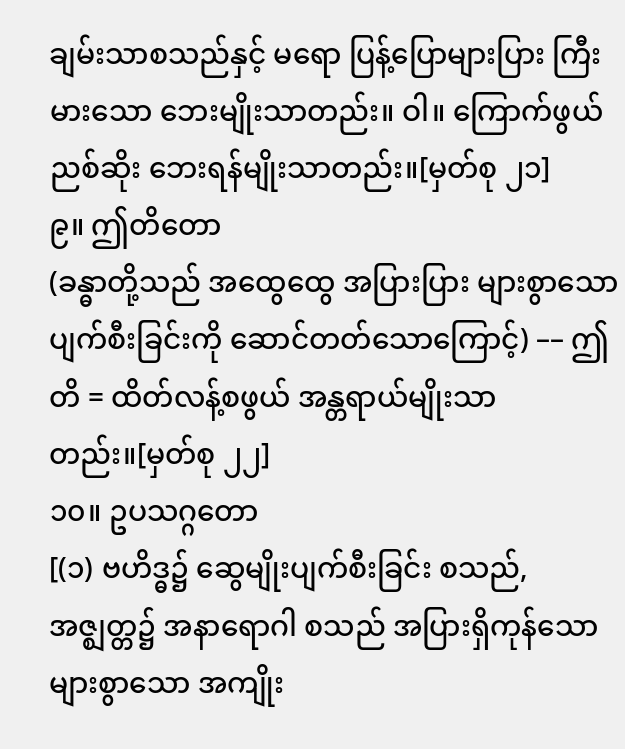ချမ်းသာစသည်နှင့် မရော ပြန့်ပြောများပြား ကြီးမားသော ဘေးမျိုးသာတည်း။ ဝါ။ ကြောက်ဖွယ်ညစ်ဆိုး ဘေးရန်မျိုးသာတည်း။[မှတ်စု ၂၁]
၉။ ဤတိတော
(ခန္ဓာတို့သည် အထွေထွေ အပြားပြား များစွာသော ပျက်စီးခြင်းကို ဆောင်တတ်သောကြောင့်) –– ဤတိ = ထိတ်လန့်စဖွယ် အန္တရာယ်မျိုးသာတည်း။[မှတ်စု ၂၂]
၁၀။ ဥပသဂ္ဂတော
[(၁) ဗဟိဒ္ဓ၌ ဆွေမျိုးပျက်စီးခြင်း စသည်, အဇ္ဈတ္တ၌ အနာရောဂါ စသည် အပြားရှိကုန်သော များစွာသော အကျိုး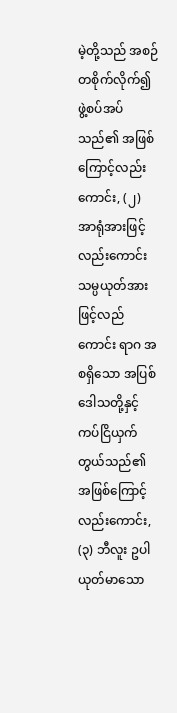မဲ့တို့သည် အစဉ်တစိုက်လိုက်၍ ဖွဲ့စပ်အပ်သည်၏ အဖြစ်ကြောင့်လည်းကောင်း, (၂) အာရုံအားဖြင့်လည်းကောင်း သမ္ပယုတ်အားဖြင့်လည်ကောင်း ရာဂ အစရှိသော အပြစ်ဒေါသတို့နှင့် ကပ်ငြိယှက်တွယ်သည်၏ အဖြစ်ကြောင့်လည်းကောင်း, (၃) ဘီလူး ဥပါ ယုတ်မာသော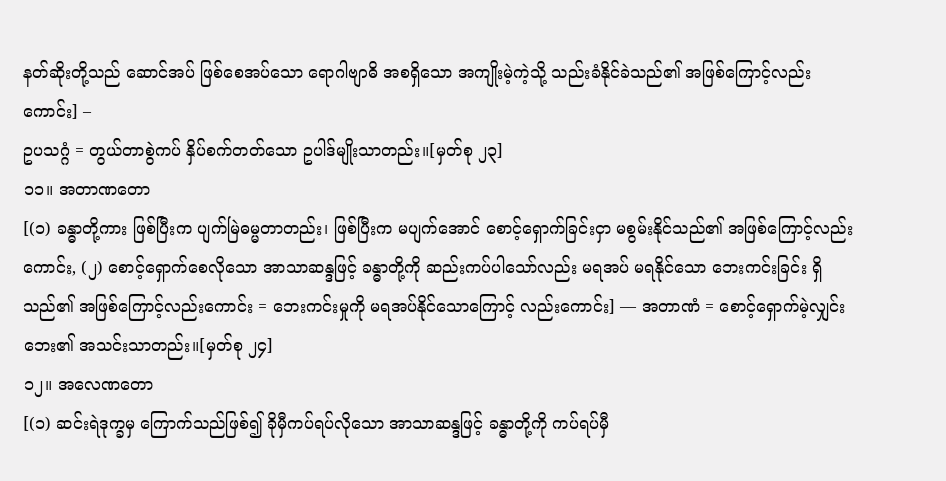နတ်ဆိုးတို့သည် ဆောင်အပ် ဖြစ်စေအပ်သော ရောဂါဗျာဓိ အစရှိသော အကျိုးမဲ့ကဲ့သို့ သည်းခံနိုင်ခဲသည်၏ အဖြစ်ကြောင့်လည်းကောင်း] –
ဥပသဂ္ဂံ = တွယ်တာစွဲကပ် နှိပ်စက်တတ်သော ဥပါဒ်မျိုးသာတည်း။[မှတ်စု ၂၃]
၁၁။ အတာဏတော
[(၁) ခန္ဓာတို့ကား ဖြစ်ပြီးက ပျက်မြဲဓမ္မတာတည်း၊ ဖြစ်ပြီးက မပျက်အောင် စောင့်ရှောက်ခြင်းငှာ မစွမ်းနိုင်သည်၏ အဖြစ်ကြောင့်လည်းကောင်း, (၂) စောင့်ရှောက်စေလိုသော အာသာဆန္ဒဖြင့် ခန္ဓာတို့ကို ဆည်းကပ်ပါသော်လည်း မရအပ် မရနိုင်သော ဘေးကင်းခြင်း ရှိသည်၏ အဖြစ်ကြောင့်လည်းကောင်း = ဘေးကင်းမှုကို မရအပ်နိုင်သောကြောင့် လည်းကောင်း] –– အတာဏံ = စောင့်ရှောက်မဲ့လျှင်း ဘေး၏ အသင်းသာတည်း။[မှတ်စု ၂၄]
၁၂။ အလေဏတော
[(၁) ဆင်းရဲဒုက္ခမှ ကြောက်သည်ဖြစ်၍ ခိုမှီကပ်ရပ်လိုသော အာသာဆန္ဒဖြင့် ခန္ဓာတို့ကို ကပ်ရပ်မှီ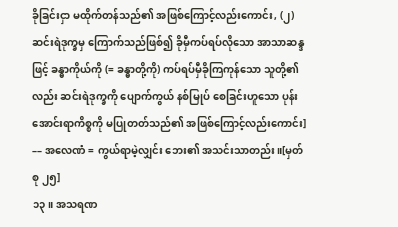ခိုခြင်းငှာ မထိုက်တန်သည်၏ အဖြစ်ကြောင့်လည်းကောင်း, (၂) ဆင်းရဲဒုက္ခမှ ကြောက်သည်ဖြစ်၍ ခိုမှီကပ်ရပ်လိုသော အာသာဆန္ဒဖြင့် ခန္ဓာကိုယ်ကို (= ခန္ဓာတို့ကို) ကပ်ရပ်မှီခိုကြကုန်သော သူတို့၏လည်း ဆင်းရဲဒုက္ခကို ပျောက်ကွယ် နစ်မြုပ် စေခြင်းဟူသော ပုန်းအောင်းရာကိစ္စကို မပြုတတ်သည်၏ အဖြစ်ကြောင့်လည်းကောင်း] –– အလေဏံ = ကွယ်ရာမဲ့လျှင်း ဘေး၏ အသင်းသာတည်း။[မှတ်စု ၂၅]
၁၃။ အသရဏ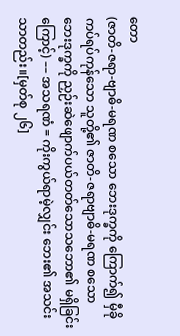တော
(ဇာတိ-ဇရာ-ဗျာဓိ-မရဏ စသော ဘေးဒုက္ခကို ကြောက်၍ မှီခိုကပ်ရပ်ကုန်သော သူတို့၏ ဇာတိ-ဇရာဗျာဓိ-မရဏ စသော ဘေးဒုက္ခကို ညှဉ်းဆဲဖျောက်ပယ်တတ်သောသဘော၏ မရှိခြင်းကြောင့်) –– အသရဏံ = ကိုးကွယ်ရာမဲ့လျှင်း ဘေး၏ အသင်းသာတည်း။[မှတ်စု ၂၆]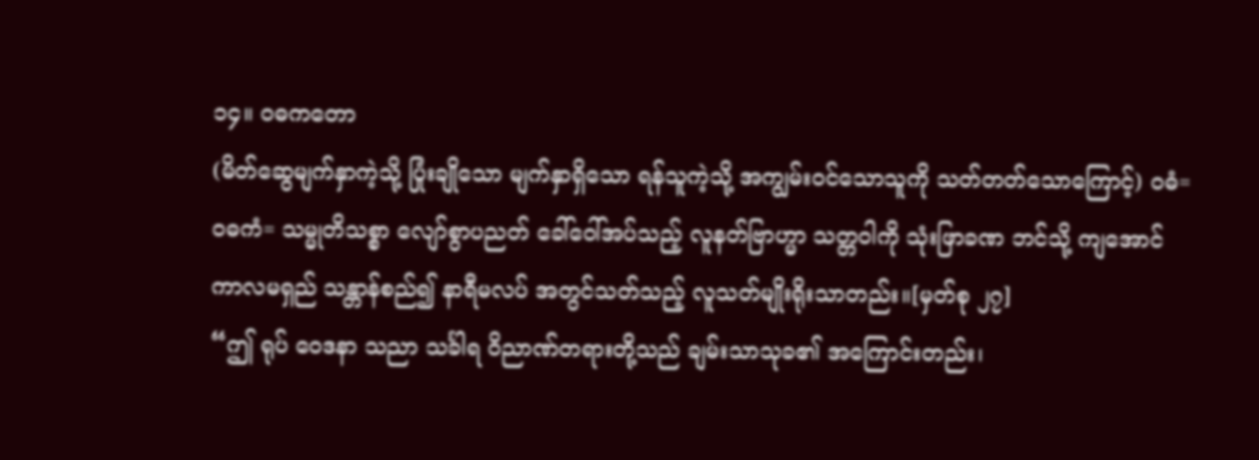၁၄။ ဝဓကတော
(မိတ်ဆွေမျက်နှာကဲ့သို့ ပြုံးချိုသော မျက်နှာရှိသော ရန်သူကဲ့သို့ အကျွမ်းဝင်သောသူကို သတ်တတ်သောကြောင့်) ဝဓံ= ဝဓကံ= သမ္မုတိသစ္စာ လျော်စွာပညတ် ခေါ်ဝေါ်အပ်သည့် လူနတ်ဗြာဟ္မာ သတ္တဝါကို သုံးဖြာခဏ ဘင်သို့ ကျအောင် ကာလမရှည် သန္တာန်စည်၍ နာရီမလပ် အတွင်သတ်သည့် လူသတ်မျိုးရိုးသာတည်း။[မှတ်စု ၂၇]
“ဤ ရုပ် ဝေဒနာ သညာ သင်္ခါရ ဝိညာဏ်တရားတို့သည် ချမ်းသာသုခ၏ အကြောင်းတည်း၊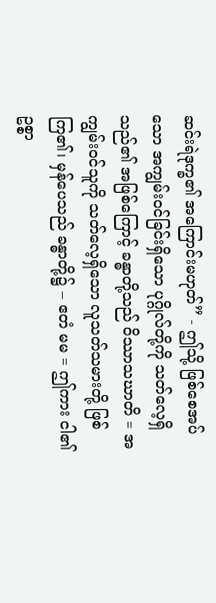ဆင်းရဲဒုက္ခ၏ အကြောင်းမဟုတ်” - ဤသို့ ဖြစ်စေအပ်သော အကျွမ်းဝင်ခြင်းရှိသော ပုဂ္ဂိုလ်တို့ကို သတ်လေ့ရှိသည်၏ အဖြစ်ကြောင့် ခန္ဓာတို့သည် ဝိဿာသဃာတိ = အကျွမ်းဝင်သူကို သတ်လေ့ရှိသော လူသတ်သမားတို့ ဖြစ်ကြ၏၊ မှန်ပေသည် ခန္ဓာတို့၌ – ဧတံ မမ = ဤကား ငါ၏ ဥစ္စာ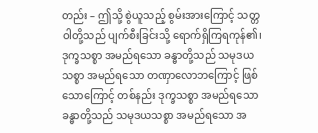တည်း – ဤသို့ စွဲယူသည့် စွမ်းအားကြောင့် သတ္တဝါတို့သည် ပျက်စီးခြင်းသို့ ရောက်ရှိကြရကုန်၏၊ ဒုက္ခသစ္စာ အမည်ရသော ခန္ဓာတို့သည် သမုဒယသစ္စာ အမည်ရသော တဏှာလောဘကြောင့် ဖြစ်သောကြောင့် တစ်နည်း ဒုက္ခသစ္စာ အမည်ရသော ခန္ဓာတို့သည် သမုဒယသစ္စာ အမည်ရသော အ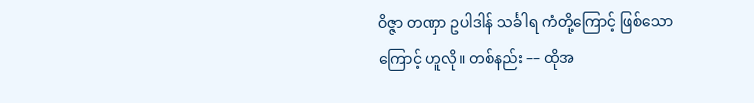ဝိဇ္ဇာ တဏှာ ဥပါဒါန် သင်္ခါရ ကံတို့ကြောင့် ဖြစ်သောကြောင့် ဟူလို။ တစ်နည်း –– ထိုအ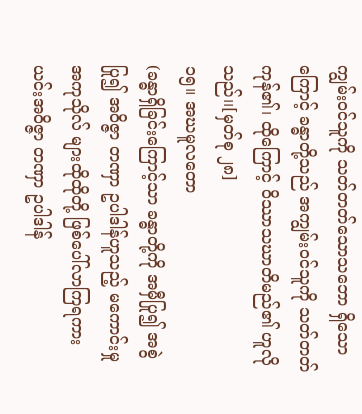ကျွမ်းဝင်သူကို သတ်တတ်သောသဘော ရှိသောကြောင့် ခန္ဓာတို့သည် အကျွမ်းဝင်သူကို သတ်တတ်ကုန်၏၊ ထိုကြောင့် ဝိဿာသဃာတိမည်၏ ဟူလိုသည်၊၊[မှတ်စု ၂၈]
၁၅။ အဃမူလတော
(ခန္ဓာရှိခြင်းကြောင့်သာ ခန္ဓာတို့ကို အမှီပြု၍ အစွဲပြု၍ အဝိဇ္ဇာ တဏှာ ဥပါဒါန်ဟူသည့် မကောင်းမှု အကုသိုလ် များထိုထိုတို့ ဖြစ်ပေါ်လာကြရကား ယင်းအဝိဇ္ဇာ တဏှာ ဥပါဒါန်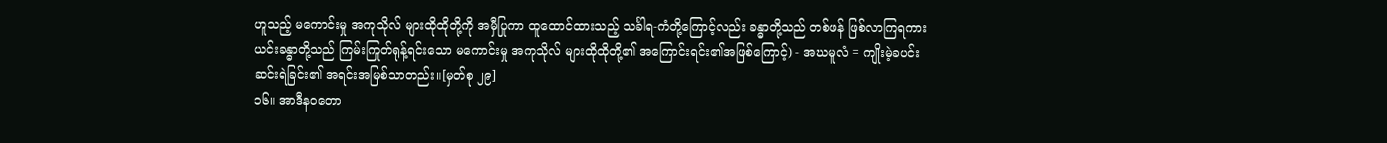ဟူသည့် မကောင်းမှု အကုသိုလ် များထိုထိုတို့ကို အမှီပြုကာ ထူထောင်ထားသည့် သင်္ခါရ-ကံတို့ကြောင့်လည်း ခန္ဓာတို့သည် တစ်ဖန် ဖြစ်လာကြရကား ယင်းခန္ဓာတို့သည် ကြမ်းကြုတ်ရုန့်ရင်းသော မကောင်းမှု အကုသိုလ် များထိုထိုတို့၏ အကြောင်းရင်း၏အဖြစ်ကြောင့်) - အဃမူလံ = ကျိုးမဲ့ခပင်း ဆင်းရဲခြင်း၏ အရင်းအမြစ်သာတည်း။[မှတ်စု ၂၉]
၁၆။ အာဒီနဝတော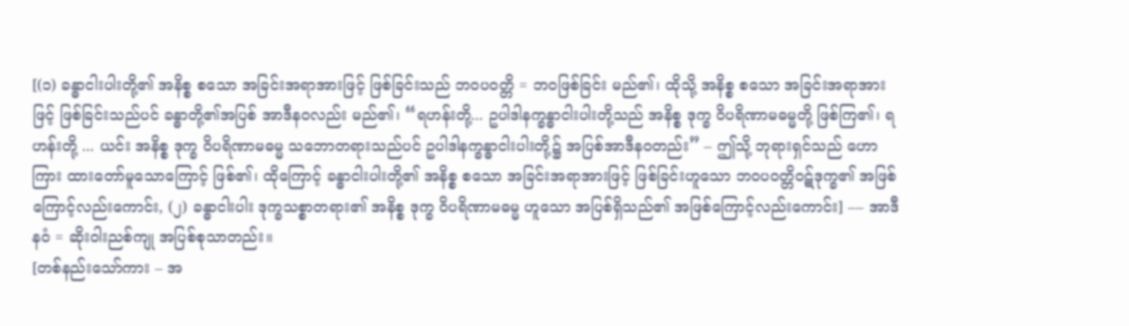[(၁) ခန္ဓာငါးပါးတို့၏ အနိစ္စ စသော အခြင်းအရာအားဖြင့် ဖြစ်ခြင်းသည် ဘဝပဝတ္တိ = ဘဝဖြစ်ခြင်း မည်၏၊ ထိုသို့ အနိစ္စ စသော အခြင်းအရာအားဖြင့် ဖြစ်ခြင်းသည်ပင် ခန္ဓာတို့၏အပြစ် အာဒီနဝလည်း မည်၏၊ “ရဟန်းတို့... ဥပါဒါနက္ခန္ဓာငါးပါးတို့သည် အနိစ္စ ဒုက္ခ ဝိပရိဏာမဓမ္မတို့ ဖြစ်ကြ၏၊ ရဟန်းတို့ ... ယင်း အနိစ္စ ဒုက္ခ ဝိပရိဏာမဓမ္မ သဘောတရားသည်ပင် ဥပါဒါနက္ခန္ဓာငါးပါးတို့၌ အပြစ်အာဒီနဝတည်း” – ဤသို့ ဘုရားရှင်သည် ဟောကြား ထားတော်မူသောကြောင့် ဖြစ်၏၊ ထိုကြောင့် ခန္ဓာငါးပါးတို့၏ အနိစ္စ စသော အခြင်းအရာအားဖြင့် ဖြစ်ခြင်းဟူသော ဘဝပဝတ္တိဝဋ်ဒုက္ခ၏ အဖြစ်ကြောင့်လည်းကောင်း, (၂) ခန္ဓာငါးပါး ဒုက္ခသစ္စာတရား၏ အနိစ္စ ဒုက္ခ ဝိပရိဏာမဓမ္မ ဟူသော အပြစ်ရှိသည်၏ အဖြစ်ကြောင့်လည်းကောင်း] –– အာဒီနဝံ = ဆိုးဝါးညစ်ကျု အပြစ်စုသာတည်း။
[တစ်နည်းသော်ကား – အ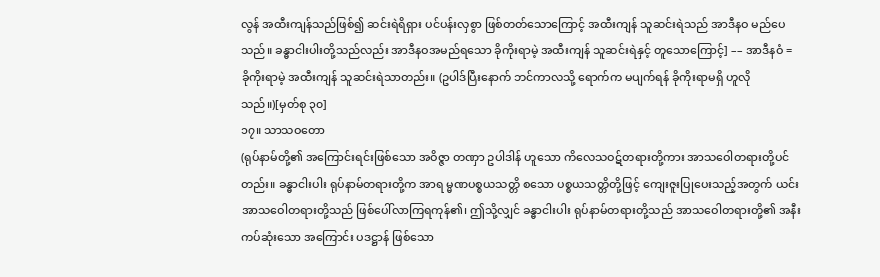လွန် အထီးကျန်သည်ဖြစ်၍ ဆင်းရဲရိရှား ပင်ပန်းလှစွာ ဖြစ်တတ်သောကြောင့် အထီးကျန် သူဆင်းရဲသည် အာဒီနဝ မည်ပေသည်။ ခန္ဓာငါးပါးတို့သည်လည်း အာဒီနဝအမည်ရသော ခိုကိုးရာမဲ့ အထီးကျန် သူဆင်းရဲနှင့် တူသောကြောင့်] –– အာဒီနဝံ = ခိုကိုးရာမဲ့ အထီးကျန် သူဆင်းရဲသာတည်း။ (ဥပါဒ်ပြီးနောက် ဘင်ကာလသို့ ရောက်က မပျက်ရန် ခိုကိုးရာမရှိ ဟူလိုသည်။)[မှတ်စု ၃၀]
၁၇။ သာသဝတော
(ရုပ်နာမ်တို့၏ အကြောင်းရင်းဖြစ်သော အဝိဇ္ဇာ တဏှာ ဥပါဒါန် ဟူသော ကိလေသဝဋ်တရားတို့ကား အာသဝေါတရားတို့ပင်တည်း။ ခန္ဓာငါးပါး ရုပ်နာမ်တရားတို့က အာရ မ္မဏပစ္စယသတ္တိ စသော ပစ္စယသတ္တိတို့ဖြင့် ကျေးဇူးပြုပေးသည့်အတွက် ယင်းအာသဝေါတရားတို့သည် ဖြစ်ပေါ်လာကြရကုန်၏၊ ဤသို့လျှင် ခန္ဓာငါးပါး ရုပ်နာမ်တရားတို့သည် အာသဝေါတရားတို့၏ အနီးကပ်ဆုံးသော အကြောင်း ပဒဋ္ဌာန် ဖြစ်သော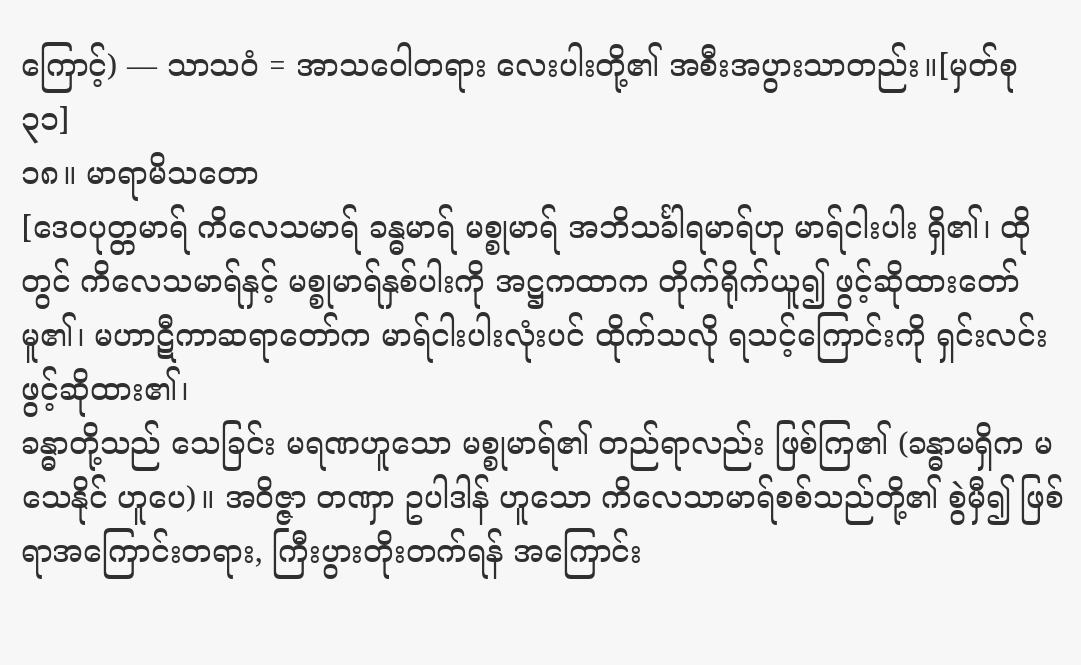ကြောင့်) –– သာသဝံ = အာသဝေါတရား လေးပါးတို့၏ အစီးအပွားသာတည်း။[မှတ်စု ၃၁]
၁၈။ မာရာမိသတော
[ဒေဝပုတ္တမာရ် ကိလေသမာရ် ခန္ဓမာရ် မစ္စုမာရ် အဘိသင်္ခါရမာရ်ဟု မာရ်ငါးပါး ရှိ၏၊ ထိုတွင် ကိလေသမာရ်နှင့် မစ္စုမာရ်နှစ်ပါးကို အဋ္ဌကထာက တိုက်ရိုက်ယူ၍ ဖွင့်ဆိုထားတော်မူ၏၊ မဟာဋီကာဆရာတော်က မာရ်ငါးပါးလုံးပင် ထိုက်သလို ရသင့်ကြောင်းကို ရှင်းလင်းဖွင့်ဆိုထား၏၊
ခန္ဓာတို့သည် သေခြင်း မရဏဟူသော မစ္စုမာရ်၏ တည်ရာလည်း ဖြစ်ကြ၏ (ခန္ဓာမရှိက မသေနိုင် ဟူပေ)။ အဝိဇ္ဇာ တဏှာ ဥပါဒါန် ဟူသော ကိလေသာမာရ်စစ်သည်တို့၏ စွဲမှီ၍ ဖြစ်ရာအကြောင်းတရား, ကြီးပွားတိုးတက်ရန် အကြောင်း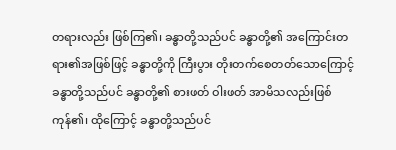တရားလည်း ဖြစ်ကြ၏၊ ခန္ဓာတို့သည်ပင် ခန္ဓာတို့၏ အကြောင်းတရား၏အဖြစ်ဖြင့် ခန္ဓာတို့ကို ကြီးပွား တိုးတက်စေတတ်သောကြောင့် ခန္ဓာတို့သည်ပင် ခန္ဓာတို့၏ စားဖတ် ဝါးဖတ် အာမိသလည်းဖြစ်ကုန်၏၊ ထိုကြောင့် ခန္ဓာတို့သည်ပင်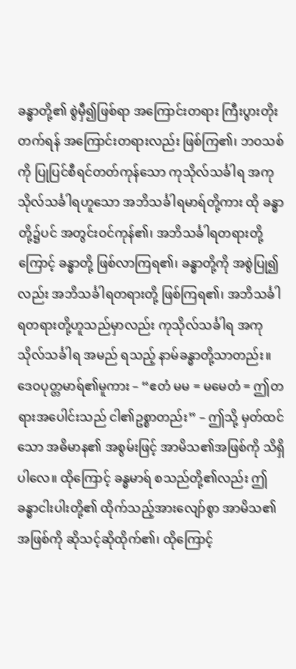ခန္ဓာတို့၏ စွဲမှီ၍ဖြစ်ရာ အကြောင်းတရား ကြီးပွားတိုးတက်ရန် အကြောင်းတရားလည်း ဖြစ်ကြ၏၊ ဘဝသစ်ကို ပြုပြင်စီရင်တတ်ကုန်သော ကုသိုလ်သင်္ခါရ အကုသိုလ်သင်္ခါရဟူသော အဘိသင်္ခါရမာရ်တို့ကား ထို ခန္ဓာတို့၌ပင် အတွင်းဝင်ကုန်၏၊ အဘိသင်္ခါရတရားတို့ကြောင့် ခန္ဓာတို့ ဖြစ်လာကြရ၏၊ ခန္ဓာတို့ကို အစွဲပြု၍လည်း အဘိသင်္ခါရတရားတို့ ဖြစ်ကြရ၏၊ အဘိသင်္ခါရတရားတို့ဟူသည်မှာလည်း ကုသိုလ်သင်္ခါရ အကုသိုလ်သင်္ခါရ အမည် ရသည့် နာမ်ခန္ဓာတို့သာတည်း။ ဒေဝပုတ္တမာရ်၏မူကား – “ဧတံ မမ = မမေတံ = ဤတရားအပေါင်းသည် ငါ၏ဥစ္စာတည်း” – ဤသို့ မှတ်ထင်သော အဓိမာန၏ အစွမ်းဖြင့် အာမိသ၏အဖြစ်ကို သိရှိပါလေ။ ထိုကြောင့် ခန္ဓမာရ် စသည်တို့၏လည်း ဤခန္ဓာငါးပါးတို့၏ ထိုက်သည့်အားလျော်စွာ အာမိသ၏အဖြစ်ကို ဆိုသင့်ဆိုထိုက်၏၊ ထိုကြောင့်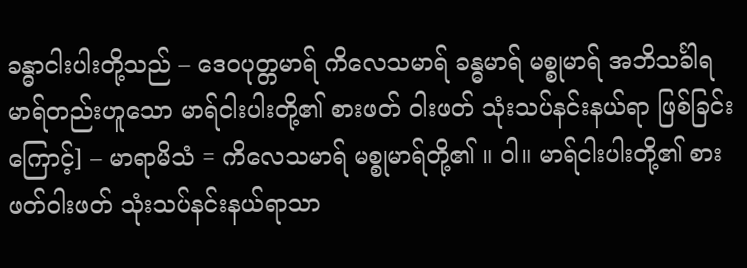ခန္ဓာငါးပါးတို့သည် – ဒေဝပုတ္တမာရ် ကိလေသမာရ် ခန္ဓမာရ် မစ္စုမာရ် အဘိသင်္ခါရမာရ်တည်းဟူသော မာရ်ငါးပါးတို့၏ စားဖတ် ဝါးဖတ် သုံးသပ်နင်းနယ်ရာ ဖြစ်ခြင်းကြောင့်] – မာရာမိသံ = ကိလေသမာရ် မစ္စုမာရ်တို့၏ ။ ဝါ။ မာရ်ငါးပါးတို့၏ စားဖတ်ဝါးဖတ် သုံးသပ်နင်းနယ်ရာသာ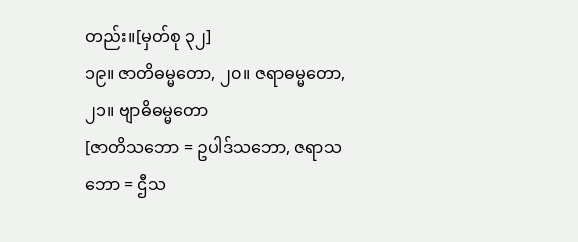တည်း။[မှတ်စု ၃၂]
၁၉။ ဇာတိဓမ္မတော, ၂၀။ ဇရာဓမ္မတော, ၂၁။ ဗျာဓိဓမ္မတော
[ဇာတိသဘော = ဥပါဒ်သဘော, ဇရာသဘော = ဌီသ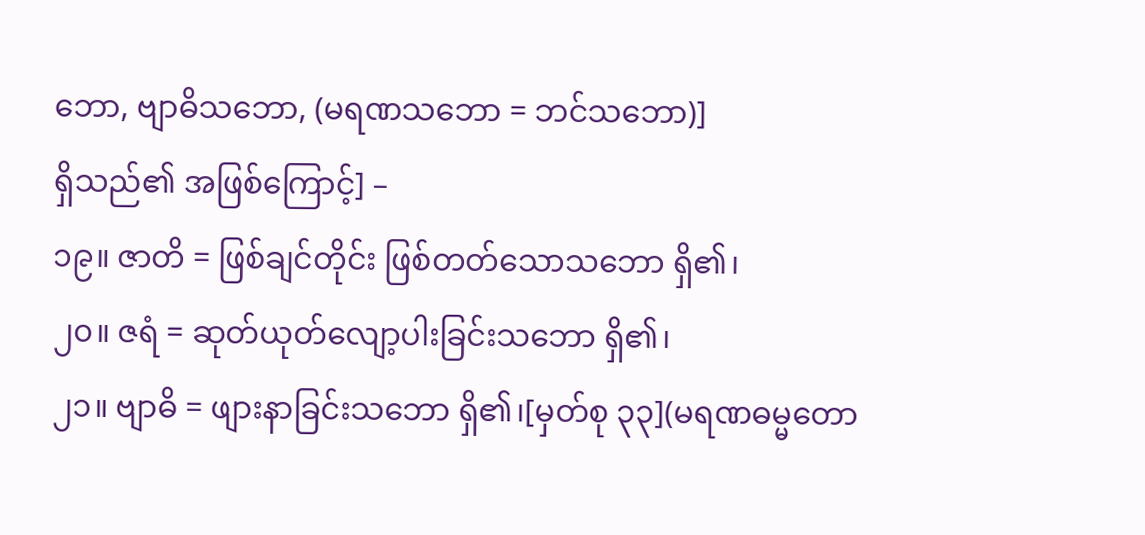ဘော, ဗျာဓိသဘော, (မရဏသဘော = ဘင်သဘော)]
ရှိသည်၏ အဖြစ်ကြောင့်] –
၁၉။ ဇာတိ = ဖြစ်ချင်တိုင်း ဖြစ်တတ်သောသဘော ရှိ၏၊
၂၀။ ဇရံ = ဆုတ်ယုတ်လျော့ပါးခြင်းသဘော ရှိ၏၊
၂၁။ ဗျာဓိ = ဖျားနာခြင်းသဘော ရှိ၏၊[မှတ်စု ၃၃](မရဏဓမ္မတော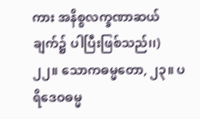ကား အနိစ္စလက္ခဏာဆယ်ချက်၌ ပါပြီးဖြစ်သည်၊၊)
၂၂။ သောကဓမ္မတော, ၂၃။ ပရိဒေဝဓမ္မ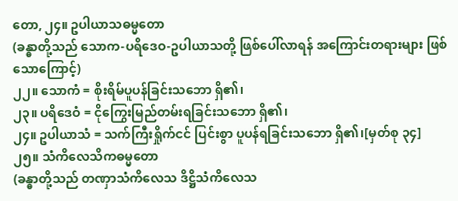တော, ၂၄။ ဥပါယာသဓမ္မတော
(ခန္ဓာတို့သည် သောက-ပရိဒေဝ-ဥပါယာသတို့ ဖြစ်ပေါ်လာရန် အကြောင်းတရားများ ဖြစ်သောကြောင့်)
၂၂။ သောကံ = စိုးရိမ်ပူပန်ခြင်းသဘော ရှိ၏၊
၂၃။ ပရိဒေဝံ = ငိုကြွေးမြည်တမ်းရခြင်းသဘော ရှိ၏၊
၂၄။ ဥပါယာသံ = သက်ကြီးရှိုက်ငင် ပြင်းစွာ ပူပန်ရခြင်းသဘော ရှိ၏၊[မှတ်စု ၃၄]
၂၅။ သံကိလေသိကဓမ္မတော
(ခန္ဓာတို့သည် တဏှာသံကိလေသ ဒိဋ္ဌိသံကိလေသ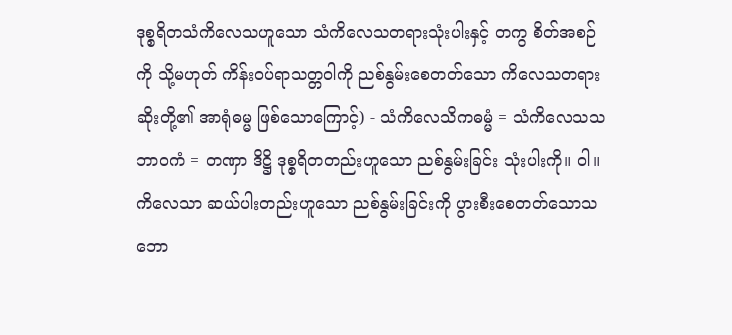ဒုစ္စရိတသံကိလေသဟူသော သံကိလေသတရားသုံးပါးနှင့် တကွ စိတ်အစဉ်ကို သို့မဟုတ် ကိန်းဝပ်ရာသတ္တဝါကို ညစ်နွမ်းစေတတ်သော ကိလေသတရားဆိုးတို့၏ အာရုံဓမ္မ ဖြစ်သောကြောင့်) - သံကိလေသိကဓမ္မံ = သံကိလေသသဘာဝကံ = တဏှာ ဒိဋ္ဌိ ဒုစ္စရိတတည်းဟူသော ညစ်နွမ်းခြင်း သုံးပါးကို။ ဝါ။ ကိလေသာ ဆယ်ပါးတည်းဟူသော ညစ်နွမ်းခြင်းကို ပွားစီးစေတတ်သောသဘော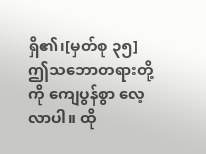ရှိ၏၊[မှတ်စု ၃၅]
ဤသဘောတရားတို့ကို ကျေပွန်စွာ လေ့လာပါ။ ထို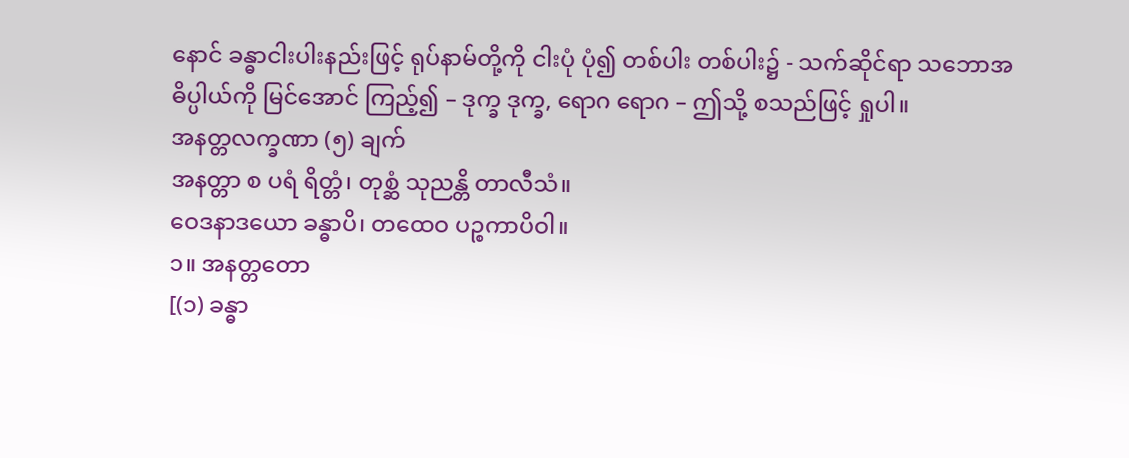နောင် ခန္ဓာငါးပါးနည်းဖြင့် ရုပ်နာမ်တို့ကို ငါးပုံ ပုံ၍ တစ်ပါး တစ်ပါး၌ - သက်ဆိုင်ရာ သဘောအဓိပ္ပါယ်ကို မြင်အောင် ကြည့်၍ – ဒုက္ခ ဒုက္ခ, ရောဂ ရောဂ – ဤသို့ စသည်ဖြင့် ရှုပါ။
အနတ္တလက္ခဏာ (၅) ချက်
အနတ္တာ စ ပရံ ရိတ္တံ၊ တုစ္ဆံ သုညန္တိ တာလီသံ။
ဝေဒနာဒယော ခန္ဓာပိ၊ တထေဝ ပဉ္စကာပိဝါ။
၁။ အနတ္တတော
[(၁) ခန္ဓာ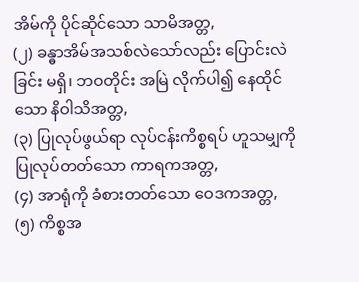အိမ်ကို ပိုင်ဆိုင်သော သာမိအတ္တ,
(၂) ခန္ဓာအိမ်အသစ်လဲသော်လည်း ပြောင်းလဲခြင်း မရှိ၊ ဘဝတိုင်း အမြဲ လိုက်ပါ၍ နေထိုင်သော နိဝါသိအတ္တ,
(၃) ပြုလုပ်ဖွယ်ရာ လုပ်ငန်းကိစ္စရပ် ဟူသမျှကို ပြုလုပ်တတ်သော ကာရကအတ္တ,
(၄) အာရုံကို ခံစားတတ်သော ဝေဒကအတ္တ,
(၅) ကိစ္စအ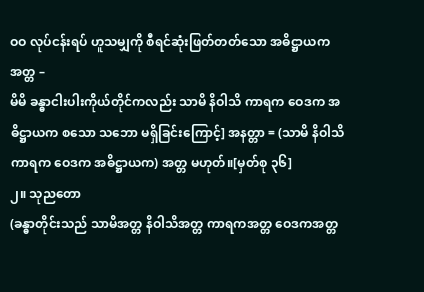ဝဝ လုပ်ငန်းရပ် ဟူသမျှကို စီရင်ဆုံးဖြတ်တတ်သော အဓိဋ္ဌာယကအတ္တ –
မိမိ ခန္ဓာငါးပါးကိုယ်တိုင်ကလည်း သာမိ နိဝါသိ ကာရက ဝေဒက အဓိဋ္ဌာယက စသော သဘော မရှိခြင်းကြောင့်] အနတ္တာ = (သာမိ နိဝါသိ ကာရက ဝေဒက အဓိဋ္ဌာယက) အတ္တ မဟုတ်။[မှတ်စု ၃၆]
၂။ သုညတော
(ခန္ဓာတိုင်းသည် သာမိအတ္တ နိဝါသိအတ္တ ကာရကအတ္တ ဝေဒကအတ္တ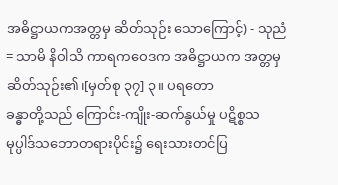အဓိဋ္ဌာယကအတ္တမှ ဆိတ်သုဉ်း သောကြောင့်) - သုညံ = သာမိ နိဝါသိ ကာရကဝေဒက အဓိဋ္ဌာယက အတ္တမှ ဆိတ်သုဉ်း၏၊[မှတ်စု ၃၇] ၃။ ပရတော
ခန္ဓာတို့သည် ကြောင်း-ကျိုး-ဆက်နွယ်မှု ပဋိစ္စသမုပ္ပါဒ်သဘောတရားပိုင်း၌ ရေးသားတင်ပြ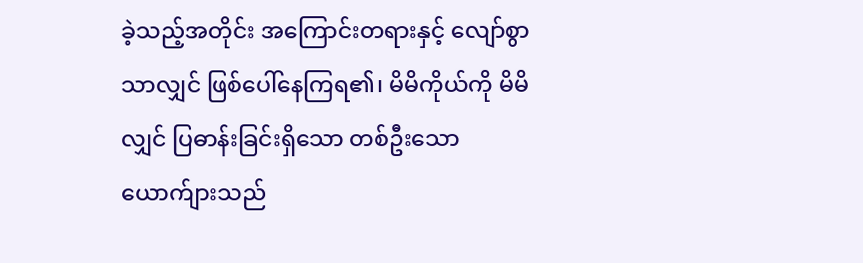ခဲ့သည့်အတိုင်း အကြောင်းတရားနှင့် လျော်စွာသာလျှင် ဖြစ်ပေါ်နေကြရ၏၊ မိမိကိုယ်ကို မိမိလျှင် ပြဓာန်းခြင်းရှိသော တစ်ဦးသော ယောက်ျားသည်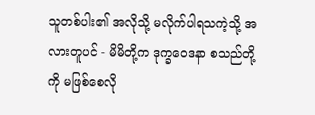သူတစ်ပါး၏ အလိုသို့ မလိုက်ပါရသကဲ့သို့ အလားတူပင် - မိမိတို့က ဒုက္ခဝေဒနာ စသည်တို့ကို မဖြစ်စေလို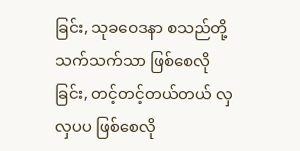ခြင်း, သုခဝေဒနာ စသည်တို့သက်သက်သာ ဖြစ်စေလိုခြင်း, တင့်တင့်တယ်တယ် လှလှပပ ဖြစ်စေလို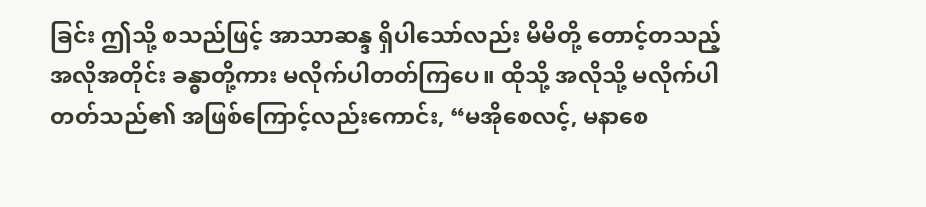ခြင်း ဤသို့ စသည်ဖြင့် အာသာဆန္ဒ ရှိပါသော်လည်း မိမိတို့ တောင့်တသည့် အလိုအတိုင်း ခန္ဓာတို့ကား မလိုက်ပါတတ်ကြပေ။ ထိုသို့ အလိုသို့ မလိုက်ပါတတ်သည်၏ အဖြစ်ကြောင့်လည်းကောင်း, “မအိုစေလင့်, မနာစေ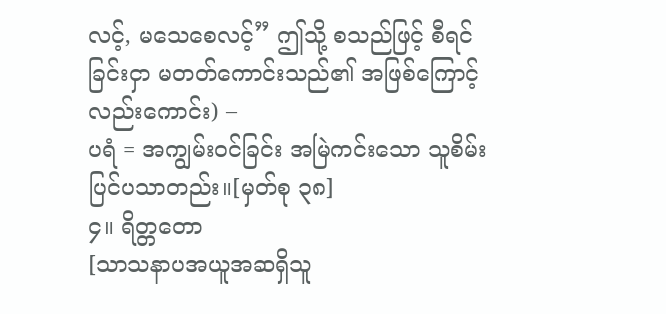လင့်, မသေစေလင့်” ဤသို့ စသည်ဖြင့် စီရင်ခြင်းငှာ မတတ်ကောင်းသည်၏ အဖြစ်ကြောင့်လည်းကောင်း) –
ပရံ = အကျွမ်းဝင်ခြင်း အမြဲကင်းသော သူစိမ်းပြင်ပသာတည်း။[မှတ်စု ၃၈]
၄။ ရိတ္တတော
[သာသနာပအယူအဆရှိသူ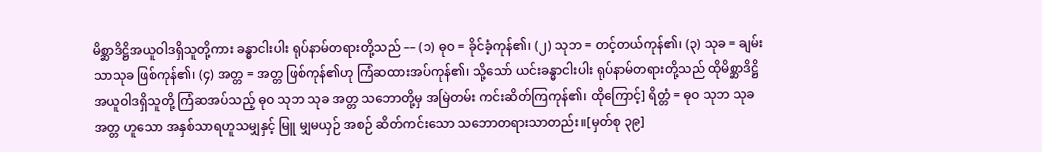မိစ္ဆာဒိဋ္ဌိအယူဝါဒရှိသူတို့ကား ခန္ဓာငါးပါး ရုပ်နာမ်တရားတို့သည် –– (၁) ဓုဝ = ခိုင်ခံ့ကုန်၏၊ (၂) သုဘ = တင့်တယ်ကုန်၏၊ (၃) သုခ = ချမ်းသာသုခ ဖြစ်ကုန်၏၊ (၄) အတ္တ = အတ္တ ဖြစ်ကုန်၏ဟု ကြံဆထားအပ်ကုန်၏၊ သို့သော် ယင်းခန္ဓာငါးပါး ရုပ်နာမ်တရားတို့သည် ထိုမိစ္ဆာဒိဋ္ဌိ အယူဝါဒရှိသူတို့ ကြံဆအပ်သည့် ဓုဝ သုဘ သုခ အတ္တ သဘောတို့မှ အမြဲတမ်း ကင်းဆိတ်ကြကုန်၏၊ ထိုကြောင့်] ရိတ္တံ = ဓုဝ သုဘ သုခ အတ္တ ဟူသော အနှစ်သာရဟူသမျှနှင့် မြူ မျှမယှဉ် အစဉ် ဆိတ်ကင်းသော သဘောတရားသာတည်း။[မှတ်စု ၃၉]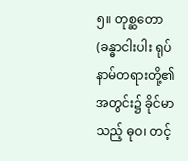၅။ တုစ္ဆတော
(ခန္ဓာငါးပါး ရုပ်နာမ်တရားတို့၏ အတွင်း၌ ခိုင်မာသည့် ဓုဝ၊ တင့်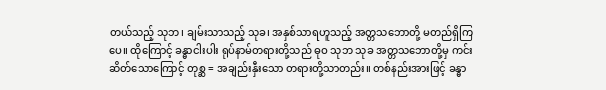တယ်သည့် သုဘ၊ ချမ်းသာသည့် သုခ၊ အနှစ်သာရဟူသည့် အတ္တသဘောတို့ မတည်ရှိကြပေ။ ထိုကြောင့် ခန္ဓာငါးပါး ရုပ်နာမ်တရားတို့သည် ဓုဝ သုဘ သုခ အတ္တသဘောတို့မှ ကင်းဆိတ်သောကြောင့် တုစ္ဆ = အချည်းနှီးသော တရားတို့သာတည်း။ တစ်နည်းအားဖြင့် ခန္ဓာ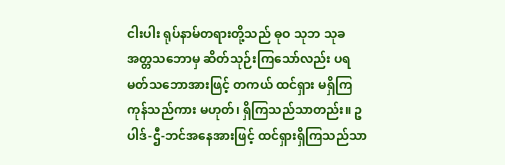ငါးပါး ရုပ်နာမ်တရားတို့သည် ဓုဝ သုဘ သုခ အတ္တသဘောမှ ဆိတ်သုဉ်းကြသော်လည်း ပရမတ်သဘောအားဖြင့် တကယ် ထင်ရှား မရှိကြကုန်သည်ကား မဟုတ်၊ ရှိကြသည်သာတည်း။ ဥပါဒ်-ဌီ-ဘင်အနေအားဖြင့် ထင်ရှားရှိကြသည်သာ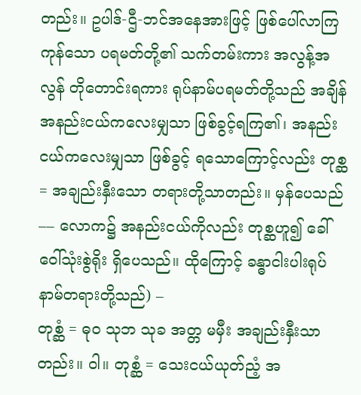တည်း။ ဥပါဒ်-ဌီ-ဘင်အနေအားဖြင့် ဖြစ်ပေါ်လာကြကုန်သော ပရမတ်တို့၏ သက်တမ်းကား အလွန့်အလွန် တိုတောင်းရကား ရုပ်နာမ်ပရမတ်တို့သည် အချိန်အနည်းငယ်ကလေးမျှသာ ဖြစ်ခွင့်ရကြ၏၊ အနည်းငယ်ကလေးမျှသာ ဖြစ်ခွင့် ရသောကြောင့်လည်း တုစ္ဆ = အချည်းနှီးသော တရားတို့သာတည်း။ မှန်ပေသည် –– လောက၌ အနည်းငယ်ကိုလည်း တုစ္ဆဟူ၍ ခေါ်ဝေါ်သုံးစွဲရိုး ရှိပေသည်။ ထိုကြောင့် ခန္ဓာငါးပါးရုပ်နာမ်တရားတို့သည်) –
တုစ္ဆံ = ဓုဝ သုဘ သုခ အတ္တ မမှီး အချည်းနှီးသာတည်း။ ဝါ။ တုစ္ဆံ = သေးငယ်ယုတ်ညံ့ အ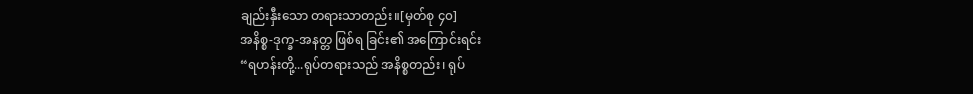ချည်းနှီးသော တရားသာတည်း။[မှတ်စု ၄၀]
အနိစ္စ-ဒုက္ခ-အနတ္တ ဖြစ်ရ ခြင်း၏ အကြောင်းရင်း
“ရဟန်းတို့...ရုပ်တရားသည် အနိစ္စတည်း၊ ရုပ်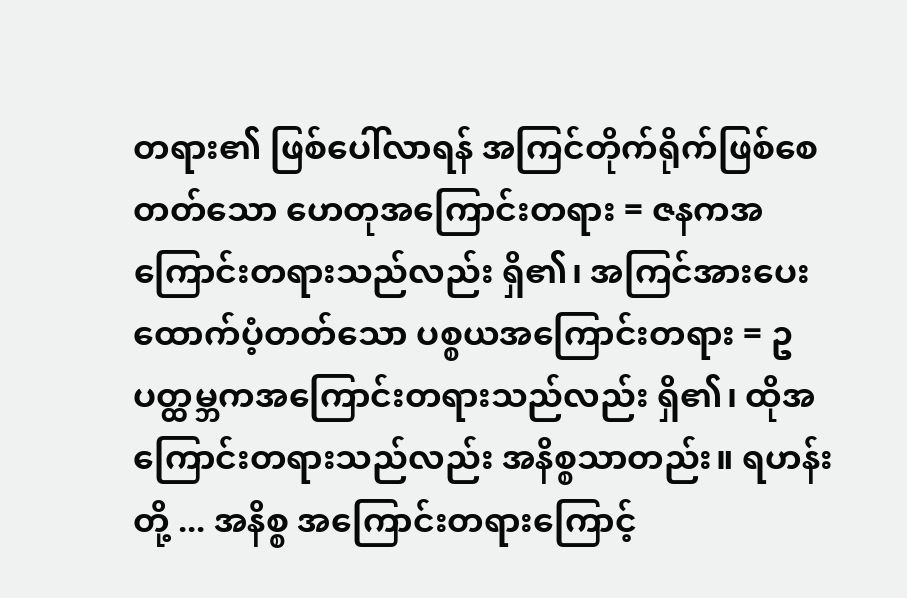တရား၏ ဖြစ်ပေါ်လာရန် အကြင်တိုက်ရိုက်ဖြစ်စေတတ်သော ဟေတုအကြောင်းတရား = ဇနကအကြောင်းတရားသည်လည်း ရှိ၏၊ အကြင်အားပေးထောက်ပံ့တတ်သော ပစ္စယအကြောင်းတရား = ဥပတ္ထမ္ဘကအကြောင်းတရားသည်လည်း ရှိ၏၊ ထိုအကြောင်းတရားသည်လည်း အနိစ္စသာတည်း။ ရဟန်းတို့ ... အနိစ္စ အကြောင်းတရားကြောင့်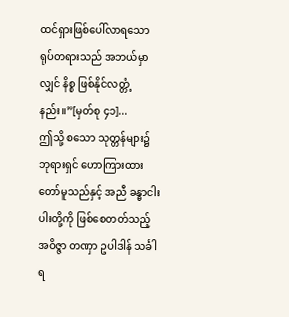ထင်ရှားဖြစ်ပေါ်လာရသော ရုပ်တရားသည် အဘယ်မှာလျှင် နိစ္စ ဖြစ်နိုင်လတ္တံ့နည်း။”[မှတ်စု ၄၁]...
ဤသို့ စသော သုတ္တန်များ၌ ဘုရားရှင် ဟောကြားထားတော်မူသည်နှင့် အညီ ခန္ဓာငါးပါးတို့ကို ဖြစ်စေတတ်သည့် အဝိဇ္ဇာ တဏှာ ဥပါဒါန် သင်္ခါရ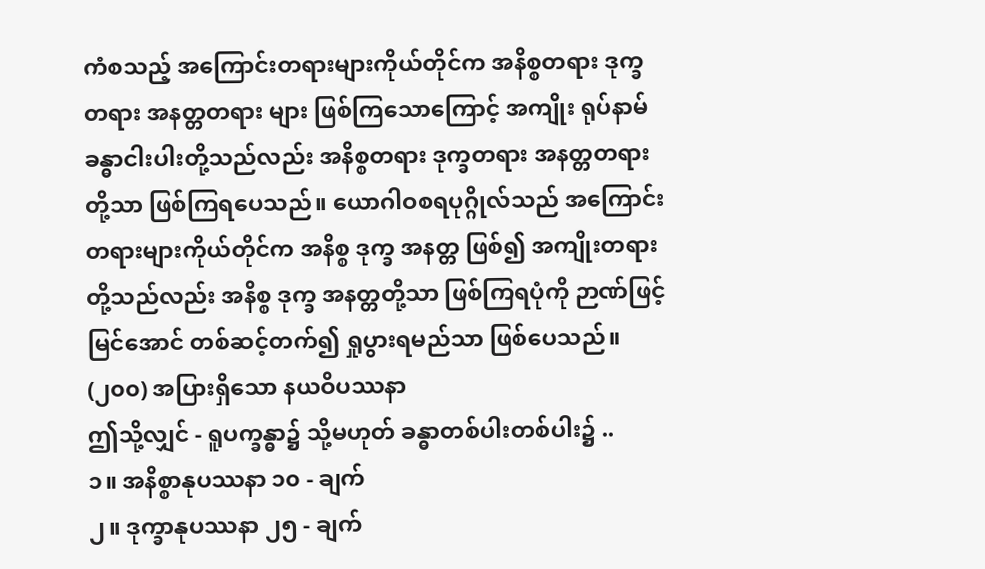ကံစသည့် အကြောင်းတရားများကိုယ်တိုင်က အနိစ္စတရား ဒုက္ခတရား အနတ္တတရား များ ဖြစ်ကြသောကြောင့် အကျိုး ရုပ်နာမ်ခန္ဓာငါးပါးတို့သည်လည်း အနိစ္စတရား ဒုက္ခတရား အနတ္တတရားတို့သာ ဖြစ်ကြရပေသည်။ ယောဂါဝစရပုဂ္ဂိုလ်သည် အကြောင်းတရားများကိုယ်တိုင်က အနိစ္စ ဒုက္ခ အနတ္တ ဖြစ်၍ အကျိုးတရား တို့သည်လည်း အနိစ္စ ဒုက္ခ အနတ္တတို့သာ ဖြစ်ကြရပုံကို ဉာဏ်ဖြင့်မြင်အောင် တစ်ဆင့်တက်၍ ရှုပွားရမည်သာ ဖြစ်ပေသည်။
(၂၀၀) အပြားရှိသော နယဝိပဿနာ
ဤသို့လျှင် - ရူပက္ခန္ဓာ၌ သို့မဟုတ် ခန္ဓာတစ်ပါးတစ်ပါး၌ ..
၁။ အနိစ္စာနုပဿနာ ၁၀ - ချက်
၂။ ဒုက္ခာနုပဿနာ ၂၅ - ချက်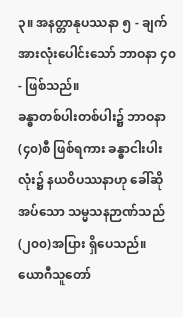၃။ အနတ္တာနုပဿနာ ၅ - ချက်
အားလုံးပေါင်းသော် ဘာဝနာ ၄၀ - ဖြစ်သည်။
ခန္ဓာတစ်ပါးတစ်ပါး၌ ဘာဝနာ (၄၀)စီ ဖြစ်ရကား ခန္ဓာငါးပါးလုံး၌ နယဝိပဿနာဟု ခေါ်ဆိုအပ်သော သမ္မသနဉာဏ်သည် (၂၀၀)အပြား ရှိပေသည်။
ယောဂီသူတော်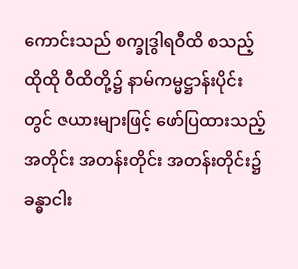ကောင်းသည် စက္ခုဒွါရဝီထိ စသည့် ထိုထို ဝီထိတို့၌ နာမ်ကမ္မဋ္ဌာန်းပိုင်းတွင် ဇယားများဖြင့် ဖော်ပြထားသည့်အတိုင်း အတန်းတိုင်း အတန်းတိုင်း၌ ခန္ဓာငါး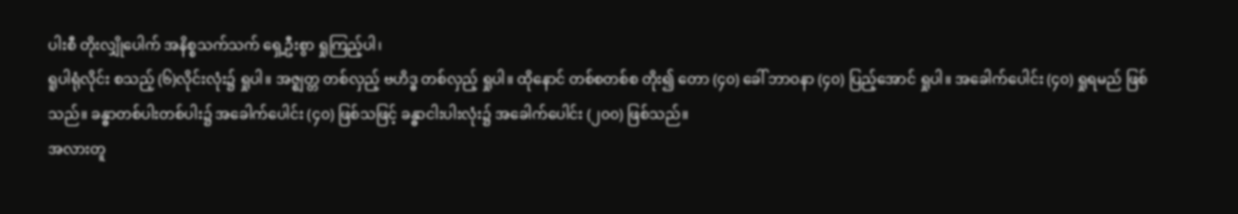ပါးစီ တိုးလျှိုပေါက် အနိစ္စသက်သက် ရှေ့ဦးစွာ ရှုကြည့်ပါ၊
ရူပါရုံလိုင်း စသည့် (၆)လိုင်းလုံး၌ ရှုပါ။ အဇ္ဈတ္တ တစ်လှည့် ဗဟိဒ္ဓ တစ်လှည့် ရှုပါ။ ထိုနောင် တစ်စတစ်စ တိုး၍ တော (၄၀) ခေါ် ဘာဝနာ (၄၀) ပြည့်အောင် ရှုပါ။ အခေါက်ပေါင်း (၄၀) ရှုရမည် ဖြစ်သည်။ ခန္ဓာတစ်ပါးတစ်ပါး၌ အခေါက်ပေါင်း (၄၀) ဖြစ်သဖြင့် ခန္ဓာငါးပါးလုံး၌ အခေါက်ပေါင်း (၂၀၀) ဖြစ်သည်။
အလားတူ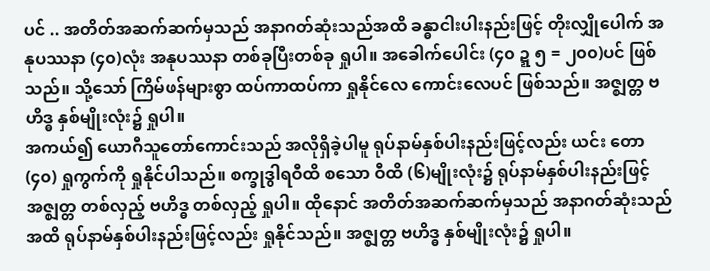ပင် .. အတိတ်အဆက်ဆက်မှသည် အနာဂတ်ဆုံးသည်အထိ ခန္ဓာငါးပါးနည်းဖြင့် တိုးလျှိုပေါက် အနုပဿနာ (၄၀)လုံး အနုပဿနာ တစ်ခုပြီးတစ်ခု ရှုပါ။ အခေါက်ပေါင်း (၄၀ ဍ္ဍ ၅ = ၂၀၀)ပင် ဖြစ်သည်။ သို့သော် ကြိမ်ဖန်များစွာ ထပ်ကာထပ်ကာ ရှုနိုင်လေ ကောင်းလေပင် ဖြစ်သည်။ အဇ္ဈတ္တ ဗဟိဒ္ဓ နှစ်မျိုးလုံး၌ ရှုပါ။
အကယ်၍ ယောဂီသူတော်ကောင်းသည် အလိုရှိခဲ့ပါမူ ရုပ်နာမ်နှစ်ပါးနည်းဖြင့်လည်း ယင်း တော (၄၀) ရှုကွက်ကို ရှုနိုင်ပါသည်။ စက္ခုဒွါရဝီထိ စသော ဝီထိ (၆)မျိုးလုံး၌ ရုပ်နာမ်နှစ်ပါးနည်းဖြင့် အဇ္ဈတ္တ တစ်လှည့် ဗဟိဒ္ဓ တစ်လှည့် ရှုပါ။ ထိုနောင် အတိတ်အဆက်ဆက်မှသည် အနာဂတ်ဆုံးသည်အထိ ရုပ်နာမ်နှစ်ပါးနည်းဖြင့်လည်း ရှုနိုင်သည်။ အဇ္ဈတ္တ ဗဟိဒ္ဓ နှစ်မျိုးလုံး၌ ရှုပါ။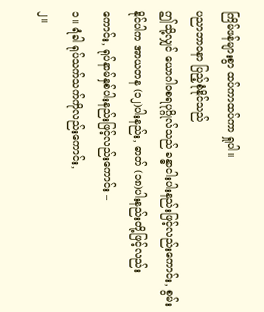ကြိမ်ဖန်များစွာ ထပ်ကာထပ်ကာ ရှုပါ။
ပညာဘာဝနာ ပြည့်စုံနိုင်သည်
ဤသို့လျှင် ယောဂါဝစရပုဂ္ဂိုလ်သည် ခန္ဓာငါးပါးနည်းဖြင့်လည်းကောင်း, စွမ်းနိုင်ပါက အာယတန (၁၂)ပါးနည်း, ဓာတ် (၁၈)ပါးနည်းတို့ဖြင့်လည်းကောင်း, ရုပ်နာမ်နှစ်ပါးနည်းဖြင့်လည်းကောင်း –
၁။ ရံခါ ရုပ်သက်သက်ကိုလည်းကောင်း,
၂။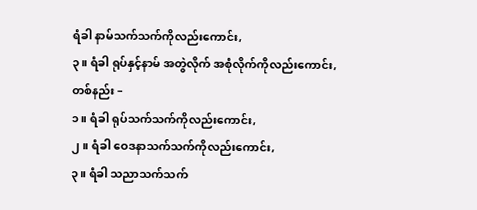ရံခါ နာမ်သက်သက်ကိုလည်းကောင်း,
၃။ ရံခါ ရုပ်နှင့်နာမ် အတွဲလိုက် အစုံလိုက်ကိုလည်းကောင်း,
တစ်နည်း –
၁။ ရံခါ ရုပ်သက်သက်ကိုလည်းကောင်း,
၂။ ရံခါ ဝေဒနာသက်သက်ကိုလည်းကောင်း,
၃။ ရံခါ သညာသက်သက်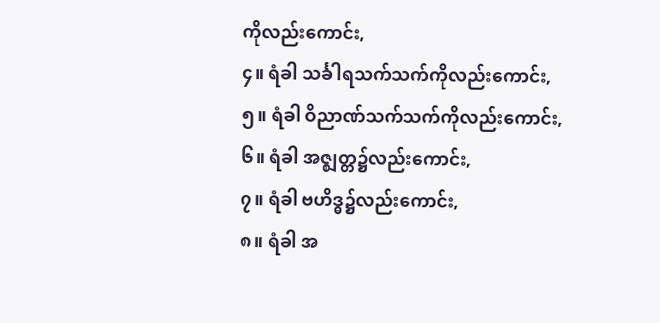ကိုလည်းကောင်း,
၄။ ရံခါ သင်္ခါရသက်သက်ကိုလည်းကောင်း,
၅။ ရံခါ ဝိညာဏ်သက်သက်ကိုလည်းကောင်း,
၆။ ရံခါ အဇ္ဈတ္တ၌လည်းကောင်း,
၇။ ရံခါ ဗဟိဒ္ဓ၌လည်းကောင်း,
၈။ ရံခါ အ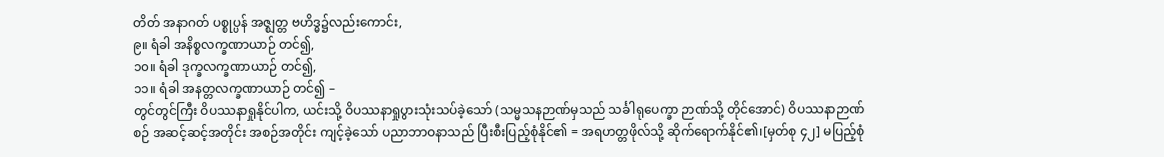တိတ် အနာဂတ် ပစ္စုပ္ပန် အဇ္ဈတ္တ ဗဟိဒ္ဓ၌လည်းကောင်း,
၉။ ရံခါ အနိစ္စလက္ခဏာယာဉ် တင်၍,
၁၀။ ရံခါ ဒုက္ခလက္ခဏာယာဉ် တင်၍,
၁၁။ ရံခါ အနတ္တလက္ခဏာယာဉ် တင်၍ –
တွင်တွင်ကြီး ဝိပဿနာရှုနိုင်ပါက, ယင်းသို့ ဝိပဿနာရှုပွားသုံးသပ်ခဲ့သော် (သမ္မသနဉာဏ်မှသည် သင်္ခါရုပေက္ခာ ဉာဏ်သို့ တိုင်အောင်) ဝိပဿနာဉာဏ်စဉ် အဆင့်ဆင့်အတိုင်း အစဉ်အတိုင်း ကျင့်ခဲ့သော် ပညာဘာဝနာသည် ပြီးစီးပြည့်စုံနိုင်၏ = အရဟတ္တဖိုလ်သို့ ဆိုက်ရောက်နိုင်၏၊[မှတ်စု ၄၂] မပြည့်စုံ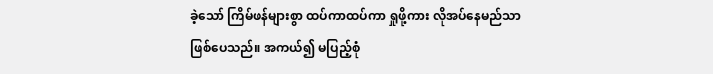ခဲ့သော် ကြိမ်ဖန်များစွာ ထပ်ကာထပ်ကာ ရှုဖို့ကား လိုအပ်နေမည်သာဖြစ်ပေသည်။ အကယ်၍ မပြည့်စုံ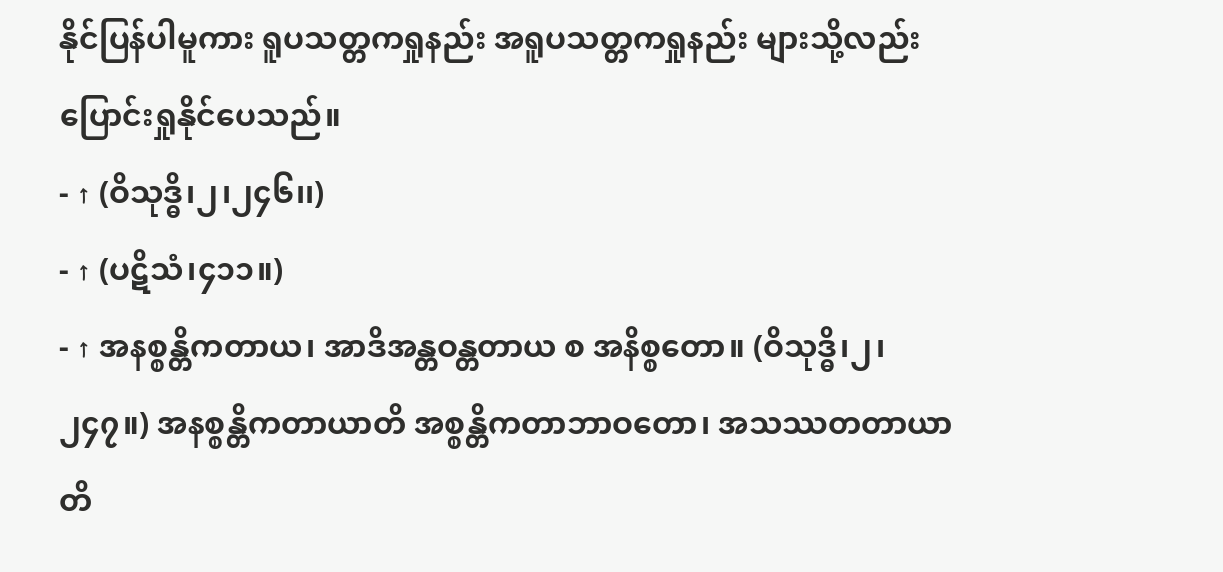နိုင်ပြန်ပါမူကား ရူပသတ္တကရှုနည်း အရူပသတ္တကရှုနည်း များသို့လည်း ပြောင်းရှုနိုင်ပေသည်။
- ↑ (ဝိသုဒ္ဓိ၊၂၊၂၄၆၊၊)
- ↑ (ပဋိသံ၊၄၁၁။)
- ↑ အနစ္စန္တိကတာယ၊ အာဒိအန္တဝန္တတာယ စ အနိစ္စတော။ (ဝိသုဒ္ဓိ၊၂၊၂၄၇။) အနစ္စန္တိကတာယာတိ အစ္စန္တိကတာဘာဝတော၊ အသဿတတာယာတိ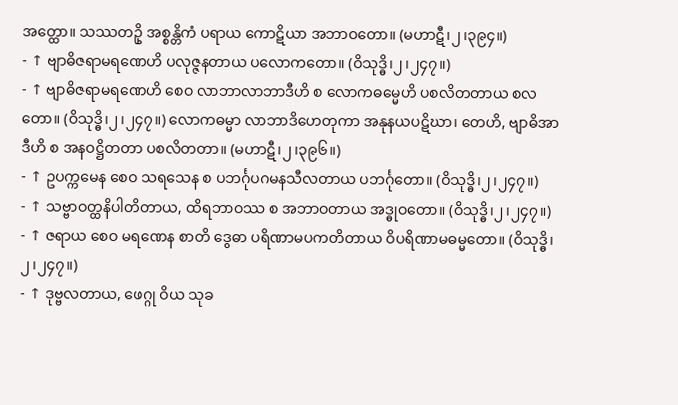အတ္ထော။ သဿတဥှိ အစ္စန္တိကံ ပရာယ ကောဋိယာ အဘာဝတော။ (မဟာဋီ၊၂၊၃၉၄။)
- ↑ ဗျာဓိဇရာမရဏေဟိ ပလုဇ္ဇနတာယ ပလောကတော။ (ဝိသုဒ္ဓိ၊၂၊၂၄၇။)
- ↑ ဗျာဓိဇရာမရဏေဟိ စေဝ လာဘာလာဘာဒီဟိ စ လောကဓမ္မေဟိ ပစလိတတာယ စလတော။ (ဝိသုဒ္ဓိ၊၂၊၂၄၇။) လောကဓမ္မာ လာဘာဒိဟေတုကာ အနုနယပဋိဃာ၊ တေဟိ, ဗျာဓိအာဒီဟိ စ အနဝဋ္ဌိတတာ ပစလိတတာ။ (မဟာဋီ၊၂၊၃၉၆။)
- ↑ ဥပက္ကမေန စေဝ သရသေန စ ပဘင်္ဂုပဂမနသီလတာယ ပဘင်္ဂုတော။ (ဝိသုဒ္ဓိ၊၂၊၂၄၇။)
- ↑ သဗ္ဗာဝတ္ထနိပါတိတာယ, ထိရဘာဝဿ စ အဘာဝတာယ အဒ္ဓုဝတော။ (ဝိသုဒ္ဓိ၊၂၊၂၄၇။)
- ↑ ဇရာယ စေဝ မရဏေန စာတိ ဒွေဓာ ပရိဏာမပကတိတာယ ဝိပရိဏာမဓမ္မတော။ (ဝိသုဒ္ဓိ၊၂၊၂၄၇။)
- ↑ ဒုဗ္ဗလတာယ, ဖေဂ္ဂု ဝိယ သုခ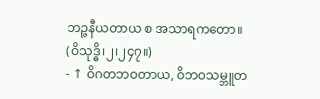ဘဉ္ဇနီယတာယ စ အသာရကတော။ (ဝိသုဒ္ဓိ၊၂၊၂၄၇။)
- ↑ ဝိဂတဘဝတာယ, ဝိဘဝသမ္ဘူတ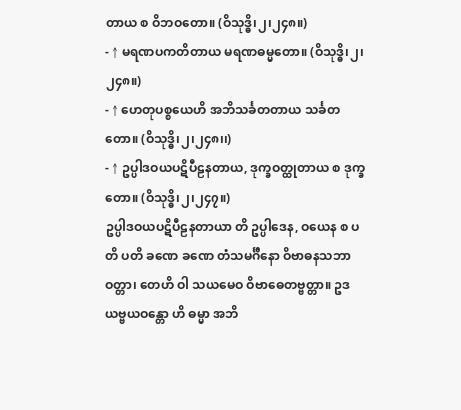တာယ စ ဝိဘဝတော။ (ဝိသုဒ္ဓိ၊၂၊၂၄၈။)
- ↑ မရဏပကတိတာယ မရဏဓမ္မတော။ (ဝိသုဒ္ဓိ၊၂၊၂၄၈။)
- ↑ ဟေတုပစ္စယေဟိ အဘိသင်္ခတတာယ သင်္ခတတော။ (ဝိသုဒ္ဓိ၊၂၊၂၄၈၊၊)
- ↑ ဥပ္ပါဒဝယပဋိပီဠနတာယ, ဒုက္ခဝတ္ထုတာယ စ ဒုက္ခတော။ (ဝိသုဒ္ဓိ၊၂၊၂၄၇။)
ဥပ္ပါဒဝယပဋိပီဠနတာယာ တိ ဥပ္ပါဒေန, ဝယေန စ ပတိ ပတိ ခဏေ ခဏေ တံသမင်္ဂီနော ဝိဗာဓနသဘာဝတ္တာ၊ တေဟိ ဝါ သယမေဝ ဝိဗာဓေတဗ္ဗတ္တာ။ ဥဒယဗ္ဗယဝန္တော ဟိ ဓမ္မာ အဘိ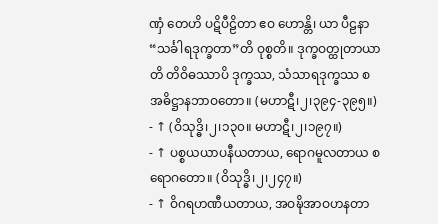ဏှံ တေဟိ ပဋိပီဠိတာ ဧဝ ဟောန္တိ၊ ယာ ပီဠနာ “သင်္ခါရဒုက္ခတာ”တိ ဝုစ္စတိ။ ဒုက္ခဝတ္ထုတာယာတိ တိဝိဓဿာပိ ဒုက္ခဿ, သံသာရဒုက္ခဿ စ အဓိဋ္ဌာနဘာဝတော။ (မဟာဋီ၊၂၊၃၉၄-၃၉၅။) - ↑ (ဝိသုဒ္ဓိ၊၂၊၁၃၀။ မဟာဋီ၊၂၊၁၉၇။)
- ↑ ပစ္စယယာပနီယတာယ, ရောဂမူလတာယ စ ရောဂတော။ (ဝိသုဒ္ဓိ၊၂၊၂၄၇။)
- ↑ ဝိဂရဟဏီယတာယ, အဝဍ္ဎိအာဝဟနတာ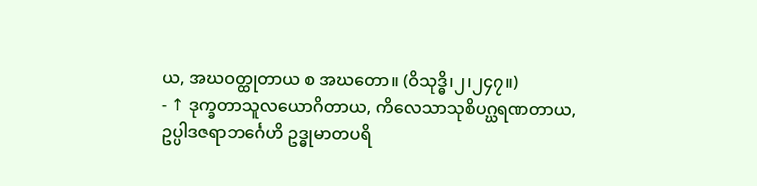ယ, အဃဝတ္ထုတာယ စ အဃတော။ (ဝိသုဒ္ဓိ၊၂၊၂၄၇။)
- ↑ ဒုက္ခတာသူလယောဂိတာယ, ကိလေသာသုစိပဂ္ဃရဏတာယ, ဥပ္ပါဒဇရာဘင်္ဂေဟိ ဥဒ္ဓုမာတပရိ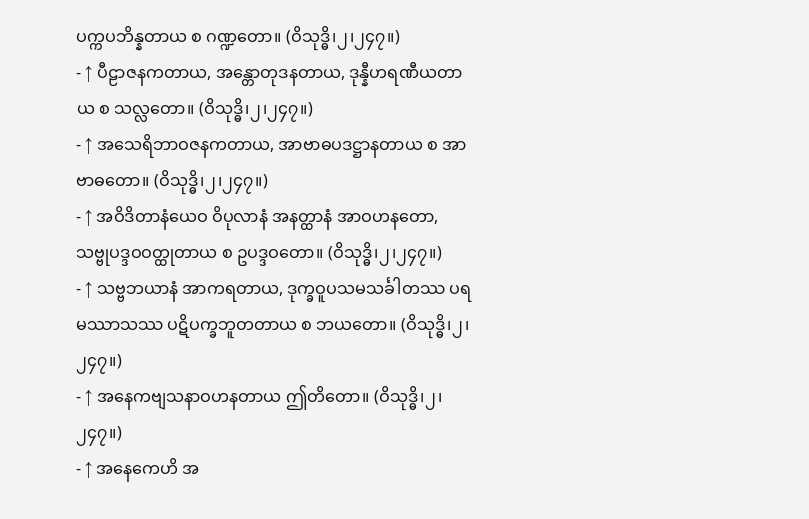ပက္ကပဘိန္နတာယ စ ဂဏ္ဍတော။ (ဝိသုဒ္ဓိ၊၂၊၂၄၇။)
- ↑ ပီဠာဇနကတာယ, အန္တောတုဒနတာယ, ဒုန္နီဟရဏီယတာယ စ သလ္လတော။ (ဝိသုဒ္ဓိ၊၂၊၂၄၇။)
- ↑ အသေရိဘာဝဇနကတာယ, အာဗာဓပဒဋ္ဌာနတာယ စ အာဗာဓတော။ (ဝိသုဒ္ဓိ၊၂၊၂၄၇။)
- ↑ အဝိဒိတာနံယေဝ ဝိပုလာနံ အနတ္ထာနံ အာဝဟနတော, သဗ္ဗုပဒ္ဒဝဝတ္ထုတာယ စ ဥပဒ္ဒဝတော။ (ဝိသုဒ္ဓိ၊၂၊၂၄၇။)
- ↑ သဗ္ဗဘယာနံ အာကရတာယ, ဒုက္ခဝူပသမသင်္ခါတဿ ပရမဿာသဿ ပဋိပက္ခဘူတတာယ စ ဘယတော။ (ဝိသုဒ္ဓိ၊၂၊၂၄၇။)
- ↑ အနေကဗျသနာဝဟနတာယ ဤတိတော။ (ဝိသုဒ္ဓိ၊၂၊၂၄၇။)
- ↑ အနေကေဟိ အ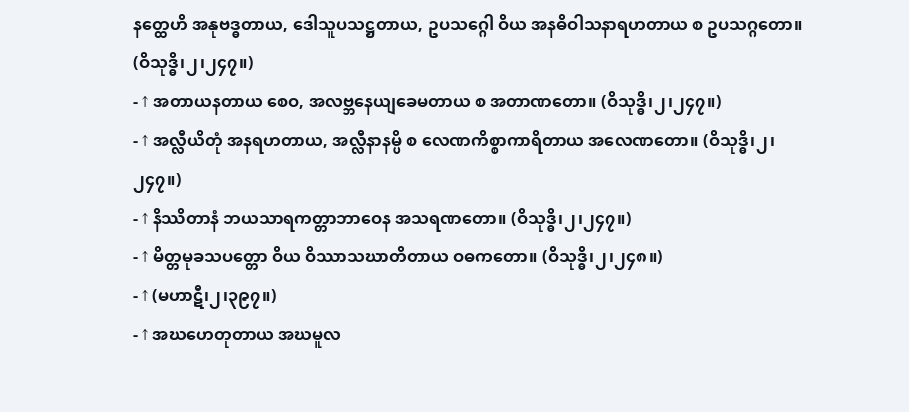နတ္ထေဟိ အနုဗဒ္ဓတာယ, ဒေါသူပသဋ္ဌတာယ, ဥပသဂ္ဂေါ ဝိယ အနဓိဝါသနာရဟတာယ စ ဥပသဂ္ဂတော။ (ဝိသုဒ္ဓိ၊၂၊၂၄၇။)
- ↑ အတာယနတာယ စေဝ, အလဗ္ဘနေယျခေမတာယ စ အတာဏတော။ (ဝိသုဒ္ဓိ၊၂၊၂၄၇။)
- ↑ အလ္လီယိတုံ အနရဟတာယ, အလ္လီနာနမ္ပိ စ လေဏကိစ္စာကာရိတာယ အလေဏတော။ (ဝိသုဒ္ဓိ၊၂၊၂၄၇။)
- ↑ နိဿိတာနံ ဘယသာရကတ္တာဘာဝေန အသရဏတော။ (ဝိသုဒ္ဓိ၊၂၊၂၄၇။)
- ↑ မိတ္တမုခသပတ္တော ဝိယ ဝိဿာသဃာတိတာယ ဝဓကတော။ (ဝိသုဒ္ဓိ၊၂၊၂၄၈။)
- ↑ (မဟာဋီ၊၂၊၃၉၇။)
- ↑ အဃဟေတုတာယ အဃမူလ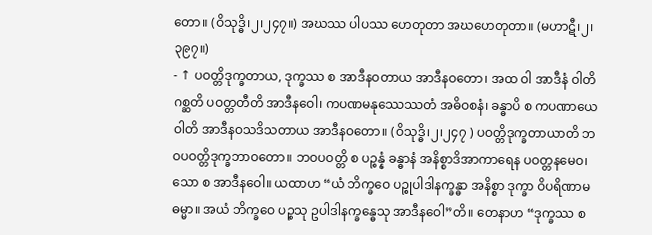တော။ (ဝိသုဒ္ဓိ၊၂၊၂၄၇။) အဃဿ ပါပဿ ဟေတုတာ အဃဟေတုတာ။ (မဟာဋီ၊၂၊၃၉၇။)
- ↑ ပဝတ္တိဒုက္ခတာယ, ဒုက္ခဿ စ အာဒီနဝတာယ အာဒီနဝတော၊ အထ ဝါ အာဒီနံ ဝါတိ ဂစ္ဆတိ ပဝတ္တတီတိ အာဒီနဝေါ၊ ကပဏမနုဿေဿတံ အဓိဝစနံ၊ ခန္ဓာပိ စ ကပဏာယေဝါတိ အာဒီနဝသဒိသတာယ အာဒီနဝတော။ (ဝိသုဒ္ဓိ၊၂၊၂၄၇ ) ပဝတ္တိဒုက္ခတာယာတိ ဘဝပဝတ္တိဒုက္ခဘာဝတော။ ဘဝပဝတ္တိ စ ပဉ္စန္နံ ခန္ဓာနံ အနိစ္စာဒိအာကာရေန ပဝတ္တနမေဝ၊ သော စ အာဒီနဝေါ။ ယထာဟ “ယံ ဘိက္ခဝေ ပဉ္စုပါဒါနက္ခန္ဓာ အနိစ္စာ ဒုက္ခာ ဝိပရိဏာမဓမ္မာ။ အယံ ဘိက္ခဝေ ပဉ္စသု ဥပါဒါနက္ခန္ဓေသု အာဒီနဝေါ”တိ။ တေနာဟ “ဒုက္ခဿ စ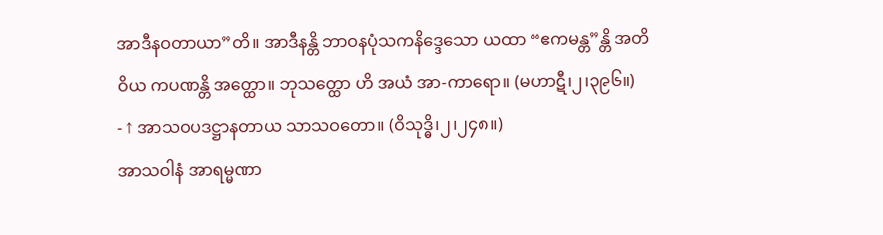အာဒီနဝတာယာ”တိ။ အာဒီနန္တိ ဘာဝနပုံသကနိဒ္ဒေသော ယထာ “ဧကမန္တ”န္တိ အတိဝိယ ကပဏန္တိ အတ္ထော။ ဘုသတ္ထော ဟိ အယံ အာ-ကာရော။ (မဟာဋီ၊၂၊၃၉၆။)
- ↑ အာသဝပဒဋ္ဌာနတာယ သာသဝတော။ (ဝိသုဒ္ဓိ၊၂၊၂၄၈။)
အာသဝါနံ အာရမ္မဏာ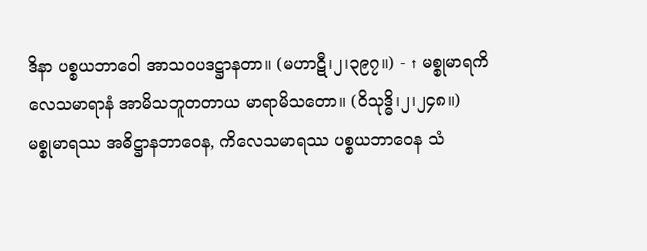ဒိနာ ပစ္စယဘာဝေါ အာသဝပဒဋ္ဌာနတာ။ (မဟာဋီ၊၂၊၃၉၇။) - ↑ မစ္စုမာရကိလေသမာရာနံ အာမိသဘူတတာယ မာရာမိသတော။ (ဝိသုဒ္ဓိ၊၂၊၂၄၈။)
မစ္စုမာရဿ အဓိဋ္ဌာနဘာဝေန, ကိလေသမာရဿ ပစ္စယဘာဝေန သံ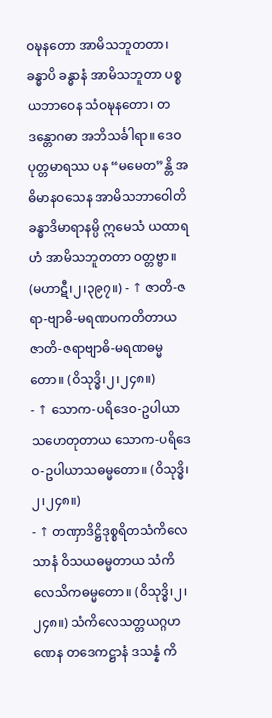ဝဍ္ဎနတော အာမိသဘူတတာ၊ ခန္ဓာပိ ခန္ဓာနံ အာမိသဘူတာ ပစ္စယဘာဝေန သံဝဍ္ဎနတော၊ တဒန္တောဂဓာ အဘိသင်္ခါရာ။ ဒေဝပုတ္တမာရဿ ပန “မမေတ”န္တိ အဓိမာနဝသေန အာမိသဘာဝေါတိ ခန္ဓာဒိမာရာနမ္ပိ ဣမေသံ ယထာရဟံ အာမိသဘူတတာ ဝတ္တဗ္ဗာ။ (မဟာဋီ၊၂၊၃၉၇။) - ↑ ဇာတိ-ဇရာ-ဗျာဓိ-မရဏပကတိတာယ ဇာတိ-ဇရာဗျာဓိ-မရဏဓမ္မတော။ (ဝိသုဒ္ဓိ၊၂၊၂၄၈။)
- ↑ သောက-ပရိဒေဝ-ဥပါယာသဟေတုတာယ သောက-ပရိဒေဝ-ဥပါယာသဓမ္မတော။ (ဝိသုဒ္ဓိ၊၂၊၂၄၈။)
- ↑ တဏှာဒိဋ္ဌိဒုစ္စရိတသံကိလေသာနံ ဝိသယဓမ္မတာယ သံကိလေသိကဓမ္မတော။ (ဝိသုဒ္ဓိ၊၂၊၂၄၈။) သံကိလေသတ္တယဂ္ဂဟဏေန တဒေကဋ္ဌာနံ ဒသန္နံ ကိ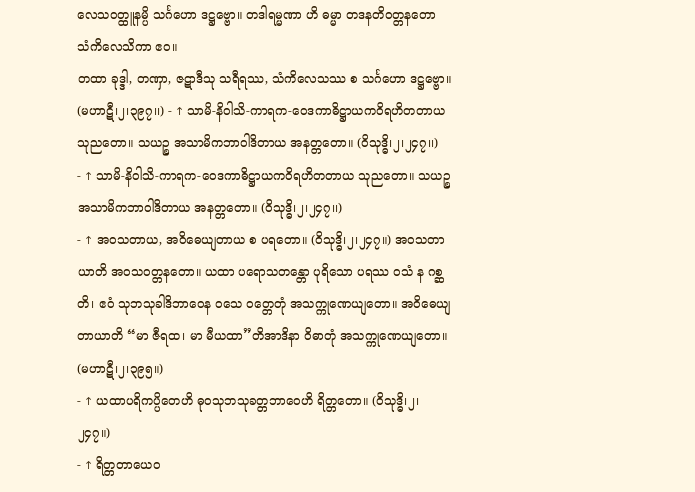လေသဝတ္ထူနမ္ပိ သင်္ဂဟော ဒဋ္ဌဗ္ဗော။ တဒါရမ္မဏာ ဟိ ဓမ္မာ တဒနတိဝတ္တနတော သံကိလေသိကာ ဧဝ။
တထာ ခုဒ္ဒါ, တဏှာ, ဇဋာဒီသု သရီရဿ, သံကိလေသဿ စ သင်္ဂဟော ဒဋ္ဌဗ္ဗော။ (မဟာဋီ၊၂၊၃၉၇၊၊) - ↑ သာမိ-နိဝါသိ-ကာရက-ဝေဒကာဓိဋ္ဌာယကဝိရဟိတတာယ သုညတော။ သယဉ္စ အသာမိကဘာဝါဒိတာယ အနတ္တတော။ (ဝိသုဒ္ဓိ၊၂၊၂၄၇၊၊)
- ↑ သာမိ-နိဝါသိ-ကာရက-ဝေဒကာဓိဋ္ဌာယကဝိရဟိတတာယ သုညတော။ သယဉ္စ အသာမိကဘာဝါဒိတာယ အနတ္တတော။ (ဝိသုဒ္ဓိ၊၂၊၂၄၇၊၊)
- ↑ အဝသတာယ, အဝိဓေယျတာယ စ ပရတော။ (ဝိသုဒ္ဓိ၊၂၊၂၄၇။) အဝသတာယာတိ အဝသဝတ္တနတော။ ယထာ ပရောသတန္တော ပုရိသော ပရဿ ဝသံ န ဂစ္ဆတိ၊ ဧဝံ သုဘသုခါဒိဘာဝေန ဝသေ ဝတ္တေတုံ အသက္ကုဏေယျတော။ အဝိဓေယျတာယာတိ “မာ ဇီရထ၊ မာ မီယထာ”တိအာဒိနာ ဝိဓာတုံ အသက္ကုဏေယျတော။ (မဟာဋီ၊၂၊၃၉၅။)
- ↑ ယထာပရိကပ္ပိတေဟိ ဓုဝသုဘသုခတ္တဘာဝေဟိ ရိတ္တတော။ (ဝိသုဒ္ဓိ၊၂၊၂၄၇။)
- ↑ ရိတ္တတာယေဝ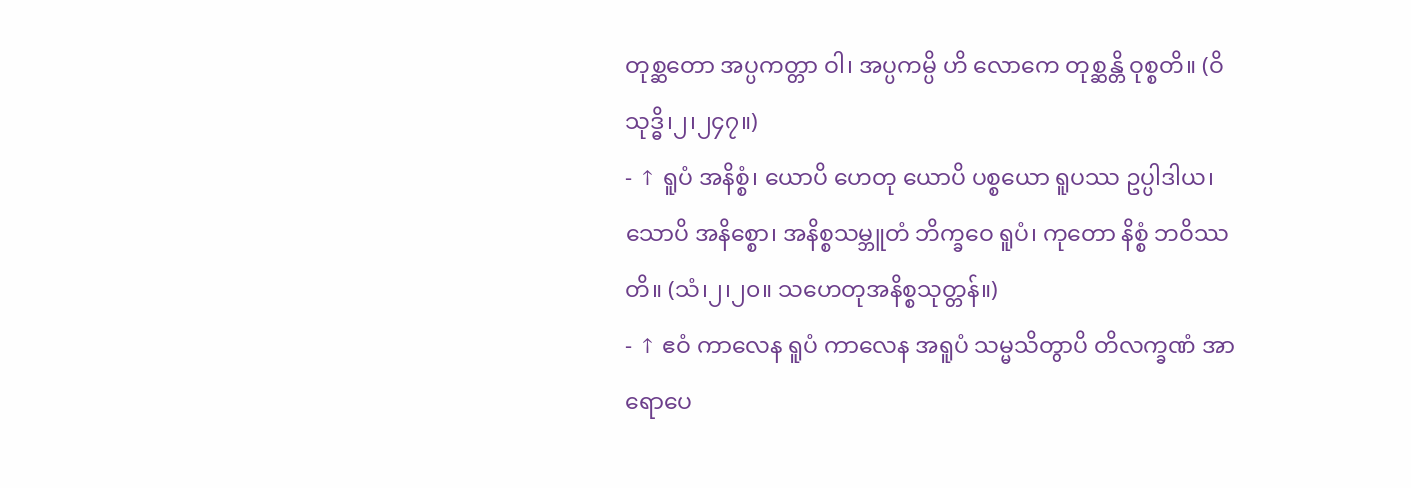တုစ္ဆတော အပ္ပကတ္တာ ဝါ၊ အပ္ပကမ္ပိ ဟိ လောကေ တုစ္ဆန္တိ ဝုစ္စတိ။ (ဝိသုဒ္ဓိ၊၂၊၂၄၇။)
- ↑ ရူပံ အနိစ္စံ၊ ယောပိ ဟေတု ယောပိ ပစ္စယော ရူပဿ ဥပ္ပါဒါယ၊ သောပိ အနိစ္စော၊ အနိစ္စသမ္ဘူတံ ဘိက္ခဝေ ရူပံ၊ ကုတော နိစ္စံ ဘဝိဿတိ။ (သံ၊၂၊၂၀။ သဟေတုအနိစ္စသုတ္တန်။)
- ↑ ဧဝံ ကာလေန ရူပံ ကာလေန အရူပံ သမ္မသိတွာပိ တိလက္ခဏံ အာရောပေ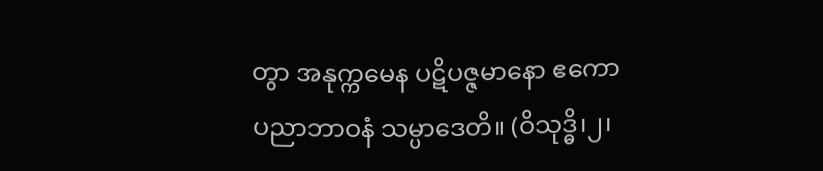တွာ အနုက္ကမေန ပဋိပဇ္ဇမာနော ဧကော ပညာဘာဝနံ သမ္ပာဒေတိ။ (ဝိသုဒ္ဓိ၊၂၊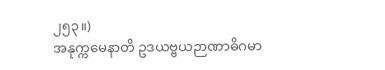၂၅၃။)
အနုက္ကမေနာတိ ဥဒယဗ္ဗယဉာဏာဓိဂမာ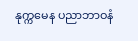နုက္ကမေန ပညာဘာဝနံ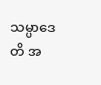သမ္ပာဒေတိ အ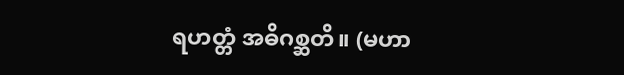ရဟတ္တံ အဓိဂစ္ဆတိ။ (မဟာ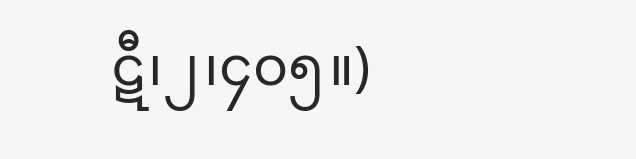ဋီ၊၂၊၄၀၅။)